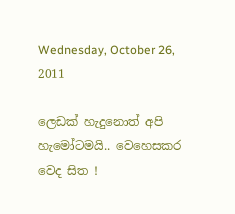Wednesday, October 26, 2011

ලෙඩක් හැදුනොත් අපි හැමෝටමයි.. වෙහෙසකර වෙද සිත !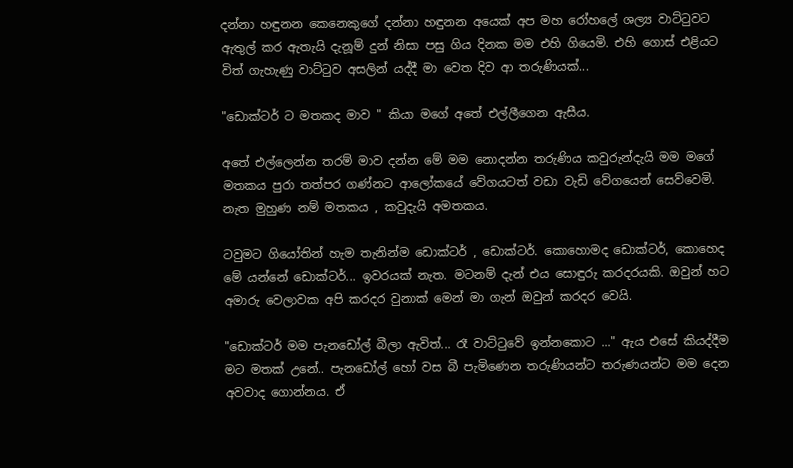දන්නා හඳුනන කෙනෙකුගේ දන්නා හඳුනන අයෙක් අප මහ රෝහලේ ශල්‍ය වාට්ටුවට ඇතුල් කර ඇතැයි දැනූම් දුන් නිසා පසු ගිය දිනක මම එහි ගියෙමි. එහි ගොස් එළියට විත් ගැහැණු වාට්ටුව අසලින් යද්දී මා වෙත දිව ආ තරුණියක්...

"ඩොක්ටර් ට මතකද මාව " කියා මගේ අතේ එල්ලීගෙන ඇසීය.

අතේ එල්ලෙන්න තරම් මාව දන්න මේ මම නොදන්න තරුණිය කවුරුන්දැයි මම මගේ මතකය පුරා තත්පර ගණ්නට ආලෝකයේ වේගයටත් වඩා වැඩි වේගයෙන් සෙව්වෙමි. නැත මුහුණ නම් මතකය , කවුදැයි අමතකය.

ටවුමට ගියෝතින් හැම තැනින්ම ඩොක්ටර් , ඩොක්ටර්. කොහොමද ඩොක්ටර්, කොහෙද මේ යන්නේ ඩොක්ටර්... ඉවරයක් නැත. මටනම් දැන් එය සොඳුරු කරදරයකි. ඔවුන් හට අමාරු වෙලාවක අපි කරදර වුනාක් මෙන් මා ගැන් ඔවුන් කරදර වෙයි.

"ඩොක්ටර් මම පැනඩෝල් බීලා ඇවිත්... රෑ වාට්ටුවේ ඉන්නකොට ..." ඇය එසේ කියද්දීම මට මතක් උනේ.. පැනඩෝල් හෝ වස බී පැමිණෙන තරුණියන්ට තරුණයන්ට මම දෙන අවවාද ගොන්නය. ඒ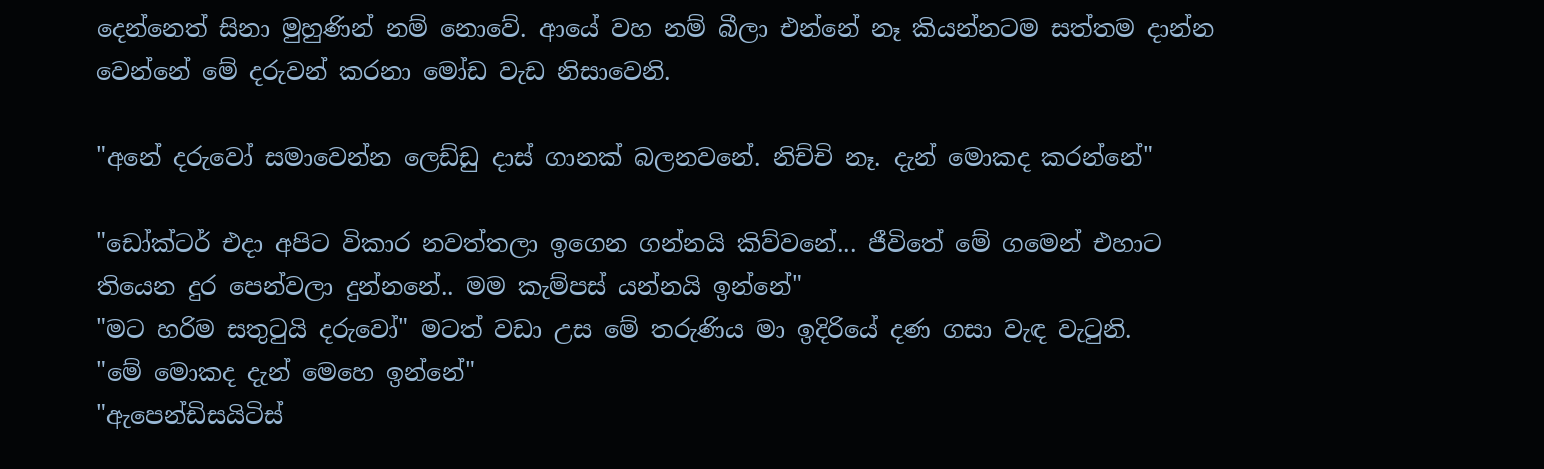දෙන්නෙත් සිනා මුහුණින් නම් නොවේ. ආයේ වහ නම් බීලා එන්නේ නෑ කියන්නටම සත්තම දාන්න වෙන්නේ මේ දරුවන් කරනා මෝඩ වැඩ නිසාවෙනි.

"අනේ දරුවෝ සමාවෙන්න ලෙඩ්ඩු දාස් ගානක් බලනවනේ. නිච්චි නෑ. දැන් මොකද කරන්නේ"

"ඩෝක්ටර් එදා අපිට විකාර නවත්තලා ඉගෙන ගන්නයි කිව්වනේ... ජීවිතේ මේ ගමෙන් එහාට තියෙන දුර පෙන්වලා දුන්නනේ.. මම කැම්පස් යන්නයි ඉන්නේ"
"මට හරිම සතුටුයි දරුවෝ" මටත් වඩා උස මේ තරුණිය මා ඉදිරියේ දණ ගසා වැඳ වැටුනි.
"මේ මොකද දැන් මෙහෙ ඉන්නේ"
"ඇපෙන්ඩිසයිටිස්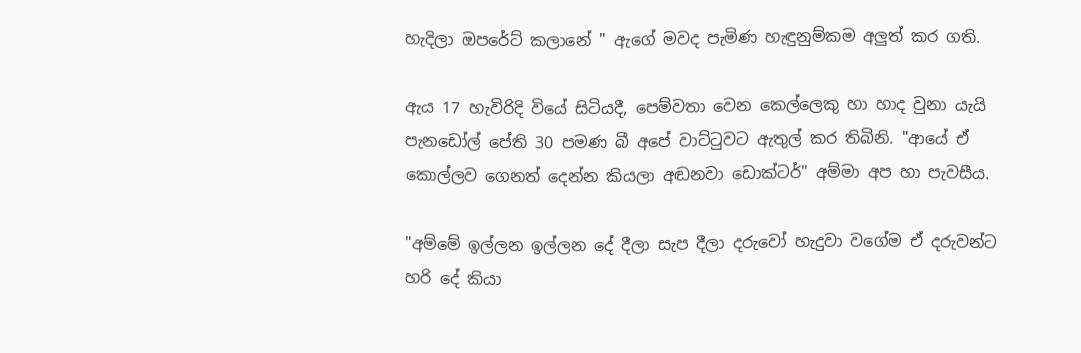හැදිලා ඔපරේට් කලානේ " ඇගේ මවද පැමිණ හැඳුනුම්කම අලුත් කර ගති.

ඇය 17 හැවිරිදි වියේ සිටියදී, පෙම්වතා වෙන කෙල්ලෙකු හා හාද වුනා යැයි පැනඩෝල් පේති 30 පමණ බී අපේ වාට්ටුවට ඇතුල් කර තිබිනි. "ආයේ ඒ කොල්ලව ගෙනත් දෙන්න කියලා අඬනවා ඩොක්ටර්" අම්මා අප හා පැවසීය.

"අම්මේ ඉල්ලන ඉල්ලන දේ දීලා සැප දීලා දරුවෝ හැදුවා වගේම ඒ දරුවන්ට හරි දේ කියා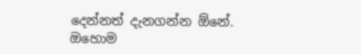දෙන්නත් දැනගන්න ඕනේ. ඔහොම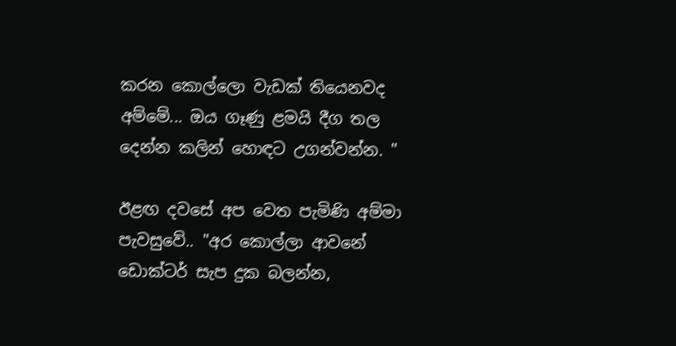කරන කොල්ලො වැඩක් තියෙනවද අම්මේ... ඔය ගෑණු ළමයි දීග තල දෙන්න කලින් හොඳට උගන්වන්න. "

ඊළඟ දවසේ අප වෙත පැමිණි අම්මා පැවසුවේ.. "අර කොල්ලා ආවනේ ඩොක්ටර් සැප දුක බලන්න,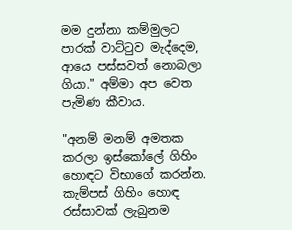මම දුන්නා කම්මුලට පාරක් වාට්ටුව මැද්දෙම, ආයෙ පස්සවත් නොබලා ගියා." අම්මා අප වෙත පැමිණ කීවාය.

"අනම් මනම් අමතක කරලා ඉස්කෝලේ ගිහිං හොඳට විභාගේ කරන්න. කැම්පස් ගිහිං හොඳ රස්සාවක් ලැබුනම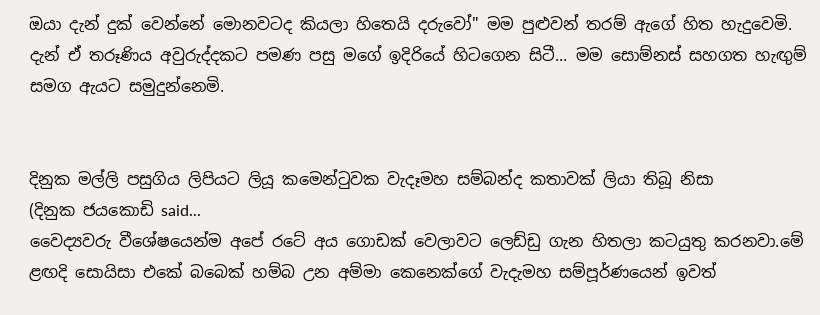ඔයා දැන් දුක් වෙන්නේ මොනවටද කියලා හිතෙයි දරුවෝ" මම පුළුවන් තරම් ඇගේ හිත හැදුවෙමි.
දැන් ඒ තරූණිය අවුරුද්දකට පමණ පසු මගේ ඉදිරියේ හිටගෙන සිටී... මම සොම්නස් සහගත හැඟුම් සමග ඇයට සමුදුන්නෙමි.


දිනුක මල්ලි පසුගිය ලිපියට ලියූ කමෙන්ටුවක වැදෑමහ සම්බන්ද කතාවක් ලියා තිබූ නිසා
(දිනුක ජයකොඩි said...
වෛද්‍යවරු වීශේෂයෙන්ම අපේ රටේ අය ගොඩක් වෙලාවට ලෙඩ්ඩු ගැන හිතලා කටයුතු කරනවා.මේ ළඟදි සොයිසා එකේ බබෙක් හම්බ උන අම්මා කෙනෙක්ගේ වැදැමහ සම්පූර්ණයෙන් ඉවත්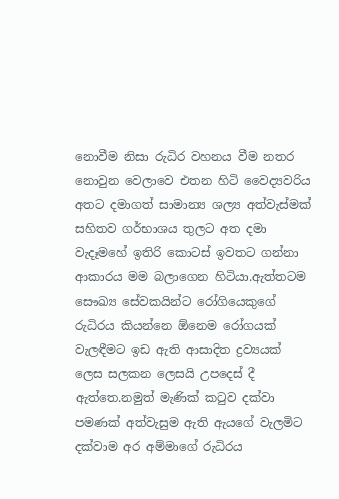නොවීම නිසා රුධිර වහනය වීම නතර නොවුන වෙලාවෙ එතන හිටි වෛද්‍යවරිය අතට දමාගත් සාමාන්‍ය ශල්‍ය අත්වැස්මක් සහිතව ගර්භාශය තුලට අත දමා වැදෑමහේ ඉතිරි කොටස් ඉවතට ගන්නා ආකාරය මම බලාගෙන හිටියා.ඇත්තටම සෞඛ්‍ය සේවකයින්ට රෝගියෙකුගේ රුධිරය කියන්නෙ ඕනෙම රෝගයක් වැලඳීමට ඉඩ ඇති ආසාදිත ද්‍රව්‍යයක් ලෙස සලකන ලෙසයි උපදෙස් දී ඇත්තෙ.නමුත් මැණික් කටුව දක්වා පමණක් අත්වැසුම ඇති ඇයගේ වැලමිට දක්වාම අර අම්මාගේ රුධිරය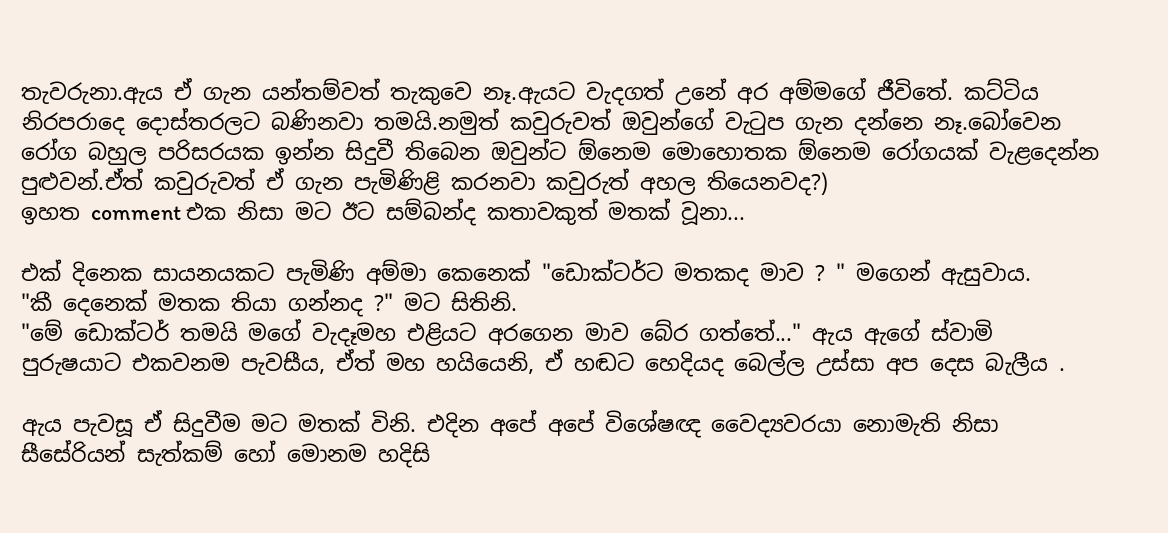තැවරුනා.ඇය ඒ ගැන යන්තම්වත් තැකුවෙ නෑ.ඇයට වැදගත් උනේ අර අම්මගේ ජීවිතේ. කට්ටිය නිරපරාදෙ දොස්තරලට බණිනවා තමයි.නමුත් කවුරුවත් ඔවුන්ගේ වැටුප ගැන දන්නෙ නෑ.බෝවෙන රෝග බහුල පරිසරයක ඉන්න සිදුවී තිබෙන ඔවුන්ට ඕනෙම මොහොතක ඕනෙම රෝගයක් වැළදෙන්න පුළුවන්.ඒත් කවුරුවත් ඒ ගැන පැමිණිළි කරනවා කවුරුත් අහල තියෙනවද?)
ඉහත comment එක නිසා මට ඊට සම්බන්ද කතාවකුත් මතක් වූනා...

එක් දිනෙක සායනයකට පැමිණි අම්මා කෙනෙක් "ඩොක්ටර්ට මතකද මාව ? " මගෙන් ඇසුවාය.
"කී දෙනෙක් මතක තියා ගන්නද ?" මට සිතිනි.
"මේ ඩොක්ටර් තමයි මගේ වැදෑමහ එළියට අරගෙන මාව බේර ගත්තේ..." ඇය ඇගේ ස්වාමි පුරුෂයාට එකවනම පැවසීය, ඒත් මහ හයියෙනි, ඒ හඬට හෙදියද බෙල්ල උස්සා අප දෙස බැලීය .

ඇය පැවසූ ඒ සිදුවීම මට මතක් විනි. එදින අපේ අපේ විශේෂඥ වෛද්‍යවරයා නොමැති නිසා සීසේරියන් සැත්කම් හෝ මොනම හදිසි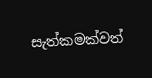සැත්කමක්වත්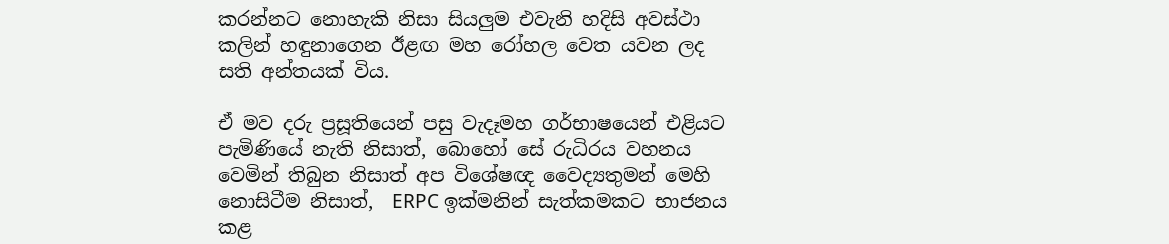කරන්නට නොහැකි නිසා සියලුම එවැනි හදිසි අවස්ථා කලින් හඳුනාගෙන ඊළඟ මහ රෝහල වෙත යවන ලද සති අන්තයක් විය.

ඒ මව දරු ප්‍රසූතියෙන් පසු වැදෑමහ ගර්භාෂයෙන් එළියට පැමිණියේ නැති නිසාත්, බොහෝ සේ රුධිරය වහනය වෙමින් තිබුන නිසාත් අප විශේෂඥ වෛද්‍යතුමන් මෙහි නොසිටීම නිසාත්,  ERPC ඉක්මනින් සැත්කමකට භාජනය කළ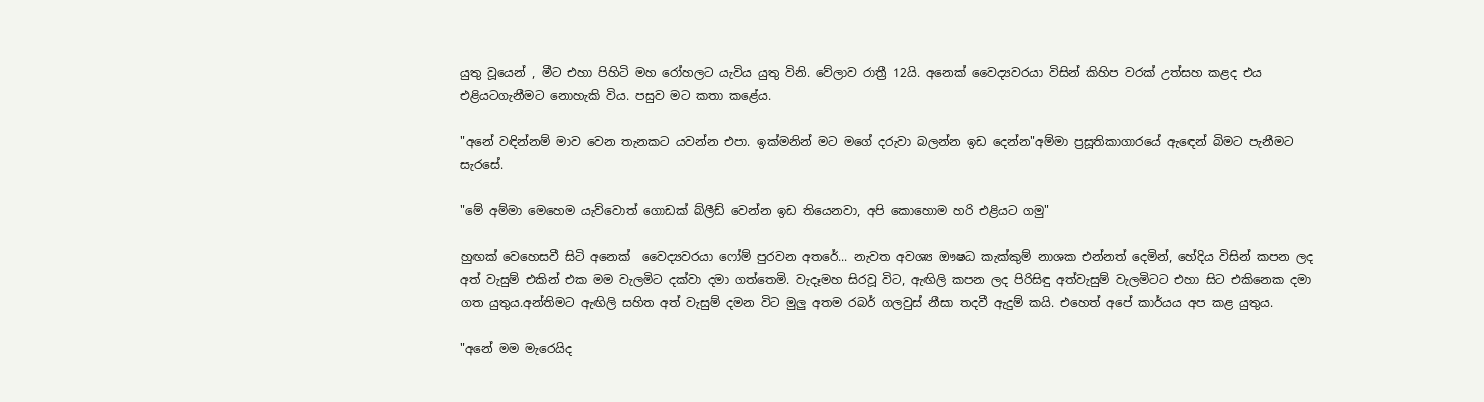යුතු වූයෙන් , මීට එහා පිහිටි මහ රෝහලට යැවිය යුතු විනි. වේලාව රාත්‍රී 12යි. අනෙක් වෛද්‍යවරයා විසින් කිහිප වරක් උත්සහ කළද එය එළියටගැනීමට නොහැකි විය. පසුව මට කතා කළේය.

"අනේ වඳින්නම් මාව වෙන තැනකට යවන්න එපා. ඉක්මනින් මට මගේ දරුවා බලන්න ඉඩ දෙන්න"අම්මා ප්‍රසූතිකාගාරයේ ඇඳෙන් බිමට පැනීමට සැරසේ.

"මේ අම්මා මෙහෙම යැව්වොත් ගොඩක් බ්ලීඩ් වෙන්න ඉඩ තියෙනවා, අපි කොහොම හරි එළියට ගමු"

හුඟක් වෙහෙසවී සිටි අනෙක්  වෛද්‍යවරයා ෆෝම් පුරවන අතරේ... නැවත අවශ්‍ය ඖෂධ කැක්කුම් නාශක එන්නත් දෙමින්, හේදිය විසින් කපන ලද අත් වැසුම් එකින් එක මම වැලමිට දක්වා දමා ගත්තෙමි. වැදෑමහ සිරවූ විට, ඇඟිලි කපන ලද පිරිසිඳු අත්වැසුම් වැලමිටට එහා සිට එකිනෙක දමා ගත යුතුය.අන්තිමට ඇඟිලි සහිත අත් වැසුම් දමන විට මුලු අතම රබර් ගලවුස් නීසා තදවී ඇදුම් කයි. එහෙත් අපේ කාර්යය අප කළ යුතුය.

"අනේ මම මැරෙයිද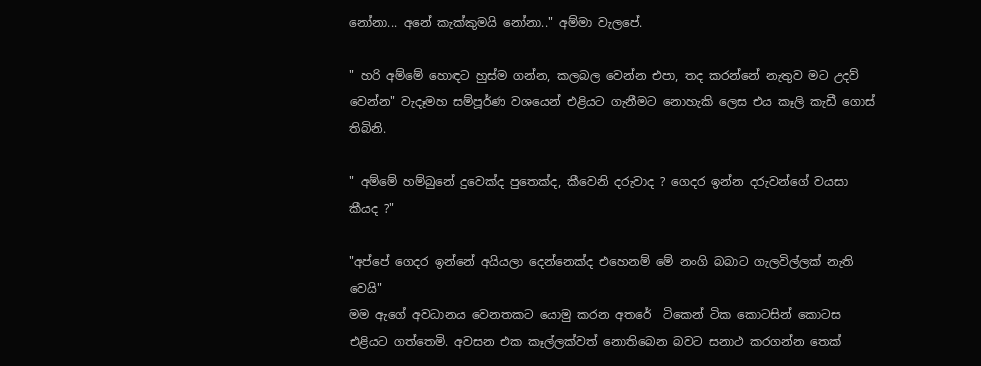නෝනා... අනේ කැක්කුමයි නෝනා.." අම්මා වැලපේ.

" හරි අම්මේ හොඳට හුස්ම ගන්න, කලබල වෙන්න එපා, තද කරන්නේ නැතුව මට උදව් වෙන්න" වැදෑමහ සම්පූර්ණ වශයෙන් එළියට ගැනීමට නොහැකි ලෙස එය කෑලි කැඩී ගොස් තිබිනි.

" අම්මේ හම්බුනේ දුවෙක්ද පුතෙක්ද, කීවෙනි දරුවාද ? ගෙදර ඉන්න දරුවන්ගේ වයසා කීයද ?"

"අප්පේ ගෙදර ඉන්නේ අයියලා දෙන්නෙක්ද එහෙනම් මේ නංගි බබාට ගැලවිල්ලක් නැති වෙයි"
මම ඇගේ අවධානය වෙනතකට යොමු කරන අතරේ  ටිකෙන් ටික කොටසින් කොටස එළියට ගත්තෙමි. අවසන එක කෑල්ලක්වත් නොතිබෙන බවට සනාථ කරගන්න තෙක්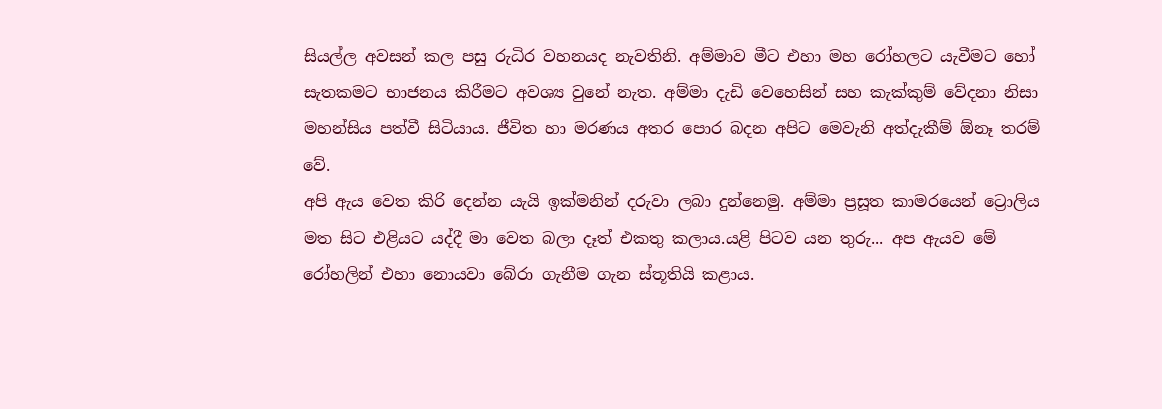සියල්ල අවසන් කල පසු රුධිර වහනයද නැවතිනි. අම්මාව මීට එහා මහ රෝහලට යැවීමට හෝ සැතකමට භාජනය කිරීමට අවශ්‍ය වුනේ නැත. අම්මා දැඩි වෙහෙසින් සහ කැක්කුම් වේදනා නිසා මහන්සිය පත්වී සිටියාය. ජීවිත හා මරණය අතර පොර බදන අපිට මෙවැනි අත්දැකීම් ඕනෑ තරම් වේ.
අපි ඇය වෙත කිරි දෙන්න යැයි ඉක්මනින් දරුවා ලබා දුන්නෙමු. අම්මා ප්‍රසූත කාමරයෙන් ට්‍රොලිය මත සිට එළියට යද්දී මා වෙත බලා දෑත් එකතු කලාය.යළි පිටව යන තුරු... අප ඇයව මේ රෝහලින් එහා නොයවා බේරා ගැනීම ගැන ස්තූතියි කළාය.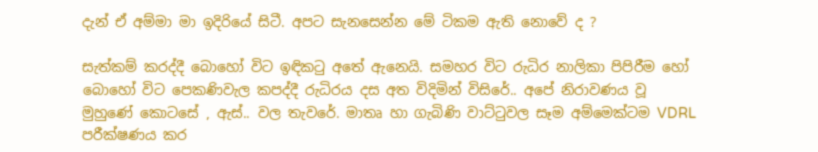දැන් ඒ අම්මා මා ඉදිරියේ සිටී. අපට සැනසෙන්න මේ ටිකම ඇති නොවේ ද ?

සැත්කම් කරද්දී බොහෝ විට ඉඳිකටු අතේ ඇනෙයි. සමහර විට රුධිර නාලිකා පිපිරීම හෝ බොහෝ විට පෙකණිවැල කපද්දී රුධිරය දස අත විදිමින් විසිරේ.. අපේ නිරාවණය වූ මුහුණේ කොටසේ , ඇස්.. වල තැවරේ. මාතෘ හා ගැබිණි වාට්ටුවල සෑම අම්මෙක්ටම VDRL පරීක්ෂණය කර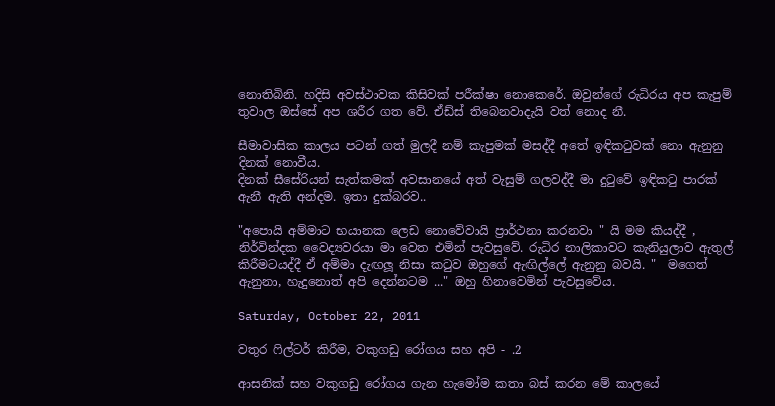නොතිබිනි. හදිසි අවස්ථාවක කිසිවක් පරීක්ෂා නොකෙරේ. ඔවුන්ගේ රුධිරය අප කැපුම් තුවාල ඔස්සේ අප ශරීර ගත වේ. ඒඩ්ස් තිබෙනවාදැයි වත් නොද නී.

සීමාවාසික කාලය පටන් ගත් මුලදී නම් කැපුමක් මසද්දී අතේ ඉඳිකටුවක් නො ඇනුනු දිනක් නොවීය.
දිනක් සීසේරියන් සැත්කමක් අවසානයේ අත් වැසුම් ගලවද්දී මා දුටුවේ ඉඳිකටු පාරක් ඇනී ඇති අන්දම. ඉතා දුක්බරව..

"අපොයි අම්මාට භයානක ලෙඩ නොවේවායි ප්‍රාර්ථනා කරනවා " යි මම කියද්දී , නිර්වින්දක වෛද්‍යවරයා මා වෙත එමින් පැවසුවේ. රුධිර නාලිකාවට කැනියුලාව ඇතුල් කිරීමටයද්දී ඒ අම්මා දැඟලූ නිසා කටුව ඔහුගේ ඇඟිල්ලේ ඇනුනු බවයි. "  මගෙත් ඇනුනා, හැදුනොත් අපි දෙන්නටම ..." ඔහු හිනාවෙමින් පැවසුවේය.

Saturday, October 22, 2011

වතුර ෆිල්ටර් කිරීම, වකුගඩු රෝගය සහ අපි - .2

ආසනික් සහ වකුගඩු රෝගය ගැන හැමෝම කතා බස් කරන මේ කාලයේ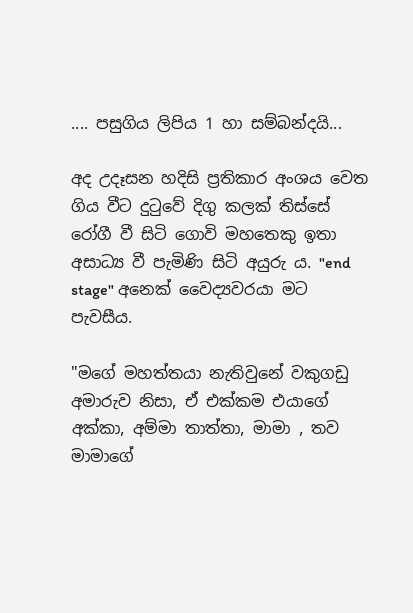.... පසුගිය ලිපිය 1 හා සම්බන්දයි...

අද උදෑසන හදිසි ප්‍රතිකාර අංශය වෙත ගිය වීට දුටුවේ දිගු කලක් තිස්සේ රෝගී වී සිටි ගොවි මහතෙකු ඉතා අසාධ්‍ය වී පැමිණි සිටි අයුරු ය. "end stage" අනෙක් වෛද්‍යවරයා මට පැවසීය.

"මගේ මහත්තයා නැතිවුනේ වකුගඩු අමාරුව නිසා, ඒ එක්කම එයාගේ අක්කා, අම්මා තාත්තා, මාමා , තව මාමාගේ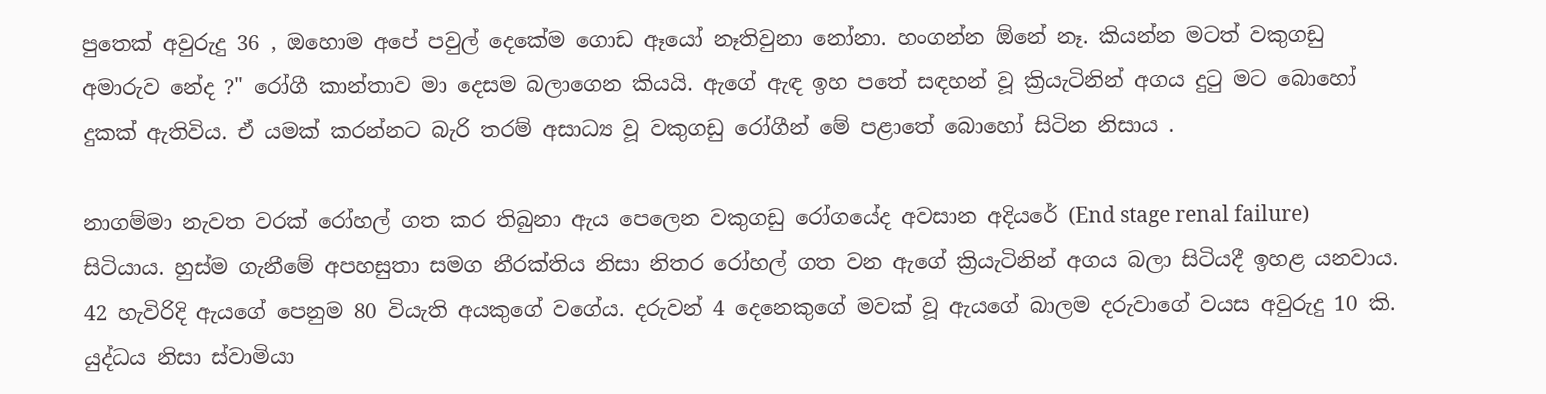පුතෙක් අවුරුදු 36 , ඔහොම අපේ පවුල් දෙකේම ගොඩ ඈයෝ නෑතිවුනා නෝනා. හංගන්න ඕනේ නෑ. කියන්න මටත් වකුගඩු අමාරුව නේද ?" රෝගී කාන්තාව මා දෙසම බලාගෙන කියයි. ඇගේ ඇඳ ඉහ පතේ සඳහන් වූ ක්‍රියැටිනින් අගය දුටු මට බොහෝ දුකක් ඇතිවිය. ඒ යමක් කරන්නට බැරි තරම් අසාධ්‍ය වූ වකුගඩු රෝගීන් මේ පළාතේ බොහෝ සිටින නිසාය .

නාගම්මා නැවත වරක් රෝහල් ගත කර තිබුනා ඇය පෙලෙන වකුගඩු රෝගයේද අවසාන අදියරේ (End stage renal failure) සිටියාය. හුස්ම ගැනීමේ අපහසුතා සමග නීරක්තිය නිසා නිතර රෝහල් ගත වන ඇගේ ක්‍රියැටිනින් අගය බලා සිටියදී ඉහළ යනවාය. 42 හැවිරිදි ඇයගේ පෙනුම 80 වියැති අයකුගේ වගේය. දරුවන් 4 දෙනෙකුගේ මවක් වූ ඇයගේ බාලම දරුවාගේ වයස අවුරුදු 10 කි. යුද්ධය නිසා ස්වාමියා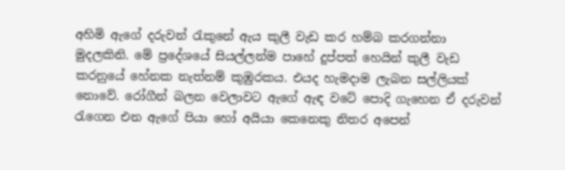අහිමි ඇගේ දරුවන් රැකුනේ ඇය කුලී වැඩ කර හම්බ කරගන්නා මුදලකිනි. මේ ප්‍රදේශයේ සියල්ලන්ම පාහේ දුප්පත් හෙයින් කුලී වැඩ කරනුයේ හේනක නැත්නම් කුඹුරකය. එයද හැමදාම ලැබන සල්ලියක් නොවේ. රෝගීන් බලන වෙලාවට ඇගේ ඇඳ වටේ පොදි ගැහෙන ඒ දරුවන් රැගෙන එන ඇගේ පියා හෝ අයියා කෙනෙකු නිතර අපෙන්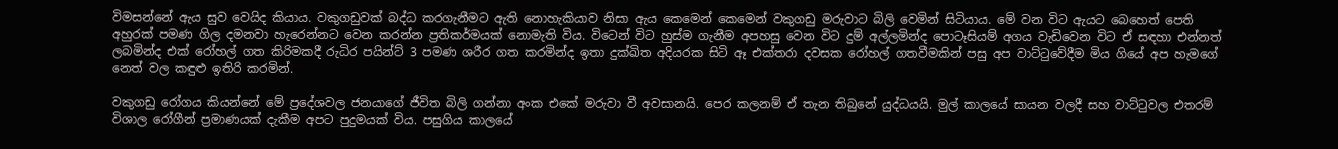විමසන්නේ ඇය සුව වෙයිද කියාය. වකුගඩුවක් බද්ධ කරගැනීමට ඇති නොහැකියාව නිසා ඇය කෙමෙන් කෙමෙන් වකුගඩු මරුවාට බිලි වෙමින් සිටියාය. මේ වන විට ඇයට බෙහෙත් පෙති අහුරක් පමණ ගිල දමනවා හැරෙන්නට වෙන කරන්න ප්‍රතිකර්මයක් නොමැති විය. විටෙන් විට හුස්ම ගැනීම අපහසු වෙන විට දුම් අල්ලමින්ද පොටෑසියම් අගය වැඩිවෙන විට ඒ සඳහා එන්නත් ලබමින්ද එක් රෝහල් ගත කිරිමකදී රුධිර පයින්ට් 3 පමණ ශරීර ගත කරමින්ද ඉතා දුක්ඛිත අදියරක සිටි ඈ එක්තරා දවසක රෝහල් ගතවීමකින් පසු අප වාට්ටුවේදීම මිය ගියේ අප හැමගේ නෙත් වල කඳුළු ඉතිරි කරමින්.

වකුගඩු රෝගය කියන්නේ මේ ප්‍රදේශවල ජනයාගේ ජීවිත බිලි ගන්නා අංක එකේ මරුවා වී අවසානයි. පෙර කලනම් ඒ තැන තිබුනේ යුද්ධයයි. මුල් කාලයේ සායන වලදී සහ වාට්ටුවල එතරම් විශාල රෝගීන් ප්‍රමාණයක් දැකීම අපට පුදුමයක් විය. පසුගිය කාලයේ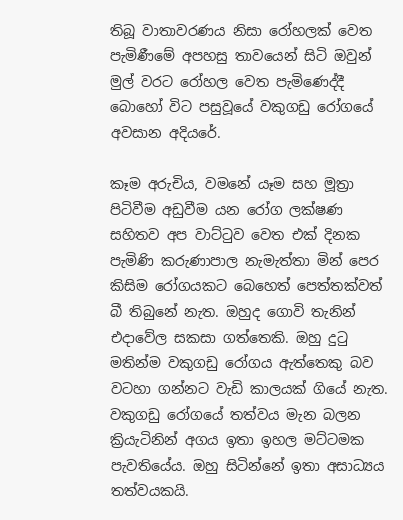තිබූ වාතාවරණය නිසා රෝහලක් වෙත පැමිණීමේ අපහසු තාවයෙන් සිටි ඔවුන් මුල් වරට රෝහල වෙත පැමිණෙද්දී බොහෝ විට පසුවූයේ වකුගඩු රෝගයේ අවසාන අදියරේ.

කෑම අරුචිය, වමනේ යෑම සහ මූත්‍රා පිටිවීම අඩුවීම යන රෝග ලක්ෂණ සහිතව අප වාට්ටුව වෙත එක් දිනක පැමිණි කරුණාපාල නැමැත්තා මින් පෙර කිසිම රෝගයකට බෙහෙත් පෙත්තක්වත් බී තිබුනේ නැත. ඔහුද ගොවි තැනින් එදාවේල සකසා ගත්තෙකි. ඔහු දුටු මතින්ම වකුගඩු රෝගය ඇත්තෙකු බව වටහා ගන්නට වැඩි කාලයක් ගියේ නැත. වකුගඩු රෝගයේ තත්වය මැන බලන ක්‍රියැටිනින් අගය ඉතා ඉහල මට්ටමක පැවතියේය. ඔහු සිටින්නේ ඉතා අසාධ්‍යය තත්වයකයි.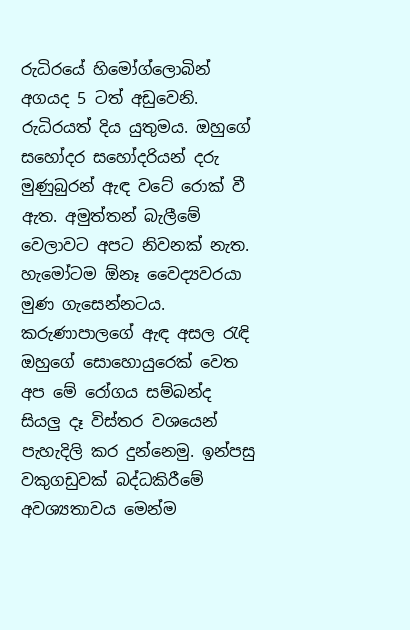රුධිරයේ හිමෝග්ලොබින් අගයද 5 ටත් අඩුවෙනි. රුධිරයත් දිය යුතුමය. ඔහුගේ සහෝදර සහෝදරියන් දරු මුණුබුරන් ඇඳ වටේ රොක් වී ඇත. අමුත්තන් බැලීමේ වෙලාවට අපට නිවනක් නැත. හැමෝටම ඕනෑ වෛද්‍යවරයා මුණ ගැසෙන්නටය. කරුණාපාලගේ ඇඳ අසල රැඳි ඔහුගේ සොහොයුරෙක් වෙත අප මේ රෝගය සම්බන්ද සියලු දෑ විස්තර වශයෙන් පැහැදිලි කර දුන්නෙමු. ඉන්පසු වකුගඩුවක් බද්ධකිරීමේ අවශ්‍යතාවය මෙන්ම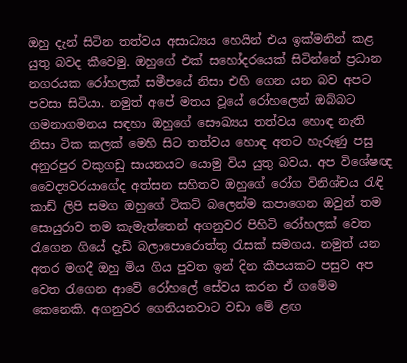ඔහු දැන් සිටින තත්වය අසාධ්‍යය හෙයින් එය ඉක්මනින් කළ යුතු බවද කීවෙමු. ඔහුගේ එක් සහෝදරයෙක් සිටින්නේ ප්‍රධාන නගරයක රෝහලක් සමීපයේ නිසා එහි ගෙන යන බව අපට පවසා සිටියා. නමුත් අපේ මතය වූයේ රෝහලෙන් ඔබ්බට ගමනාගමනය සඳහා ඔහුගේ සෞඛ්‍යය තත්වය හොඳ නැති නිසා ටික කලක් මෙහි සිට තත්වය හොඳ අතට හැරුණු පසු අනුරපුර වකුගඩු සායනයට යොමු විය යුතු බවය. අප විශේෂඥ වෛද්‍යවරයාගේද අත්සන සහිතව ඔහුගේ රෝග විනිශ්චය රැඳි කාඩ් ලිපි සමග ඔහුගේ ටිකට් බලෙන්ම කපාගෙන ඔවුන් තම සොයුරාව තම කැමැත්තෙන් අගනුවර පිහිටි රෝහලක් වෙත රැගෙන ගියේ දැඩි බලාපොරොත්තු රැසක් සමගය. නමුත් යන අතර මගදී ඔහු මිය ගිය පුවත ඉන් දින කීපයකට පසුව අප වෙත රැගෙන ආවේ රෝහලේ සේවය කරන ඒ ගමේම කෙනෙකි. අගනුවර ගෙනියනවාට වඩා මේ ළඟ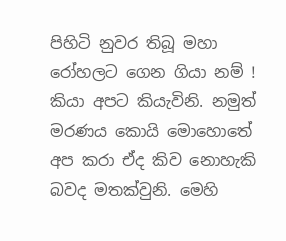පිහිටි නුවර තිබූ මහා රෝහලට ගෙන ගියා නම් ! කියා අපට කියැවිනි. නමුත් මරණය කොයි මොහොතේ අප කරා ඒද කිව නොහැකි බවද මතක්වුනි. මෙහි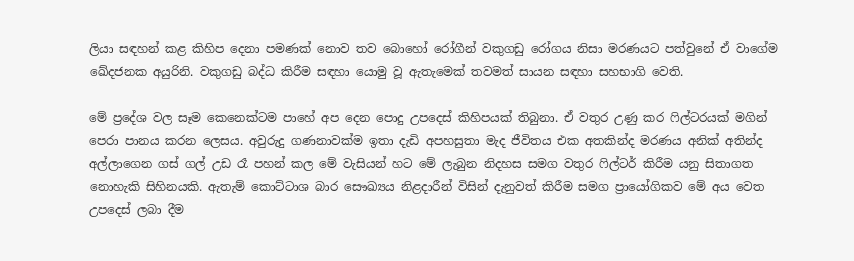ලියා සඳහන් කළ කිහිප දෙනා පමණක් නොව තව බොහෝ රෝගීන් වකුගඩු රෝගය නිසා මරණයට පත්වුනේ ඒ වාගේම ඛේදජනක අයුරිනි. වකුගඩු බද්ධ කිරීම සඳහා යොමු වූ ඇතැමෙක් තවමත් සායන සඳහා සහභාගි වෙති.

මේ ප්‍රදේශ වල සෑම කෙනෙක්ටම පාහේ අප දෙන පොදු උපදෙස් කිහිපයක් තිබුනා. ඒ වතුර උණු කර ෆිල්ටරයක් මගින් පෙරා පානය කරන ලෙසය. අවුරුදු ගණනාවක්ම ඉතා දැඩි අපහසුතා මැද ජීවිතය එක අතකින්ද මරණය අනික් අතින්ද අල්ලාගෙන ගස් ගල් උඩ රෑ පහන් කල මේ වැසියන් හට මේ ලැබුන නිදහස සමග වතුර ෆිල්ටර් කිරීම යනු සිතාගත නොහැකි සිහිනයකි. ඇතැම් කොට්ටාශ බාර සෞඛ්‍යය නිළදාරීන් විසින් දැනුවත් කිරීම සමග ප්‍රායෝගිකව මේ අය වෙත උපදෙස් ලබා දීම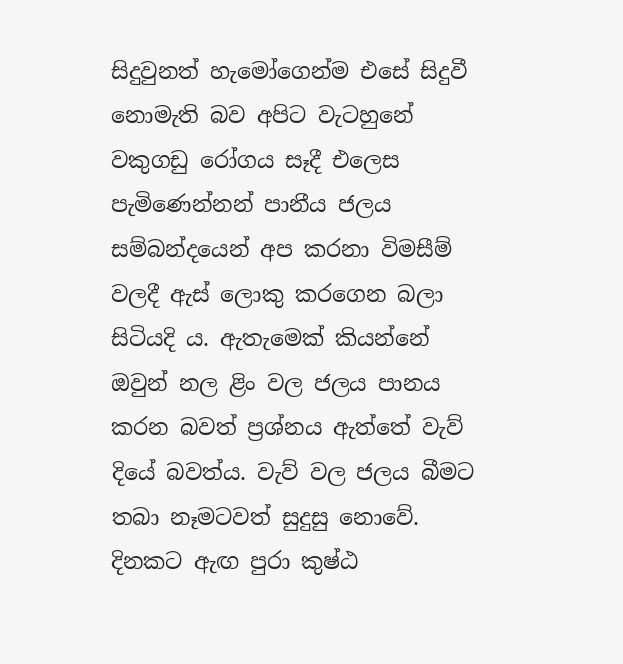සිදුවුනත් හැමෝගෙන්ම එසේ සිදුවී නොමැති බව අපිට වැටහුනේ වකුගඩු රෝගය සෑදී එලෙස පැමිණෙන්නන් පානීය ජලය සම්බන්දයෙන් අප කරනා විමසීම් වලදී ඇස් ලොකු කරගෙන බලා සිටියදි ය. ඇතැමෙක් කියන්නේ ඔවුන් නල ළිං වල ජලය පානය කරන බවත් ප්‍රශ්නය ඇත්තේ වැව් දියේ බවත්ය. වැව් වල ජලය බීමට තබා නෑමටවත් සුදුසු නොවේ. දිනකට ඇඟ පුරා කුෂ්ඨ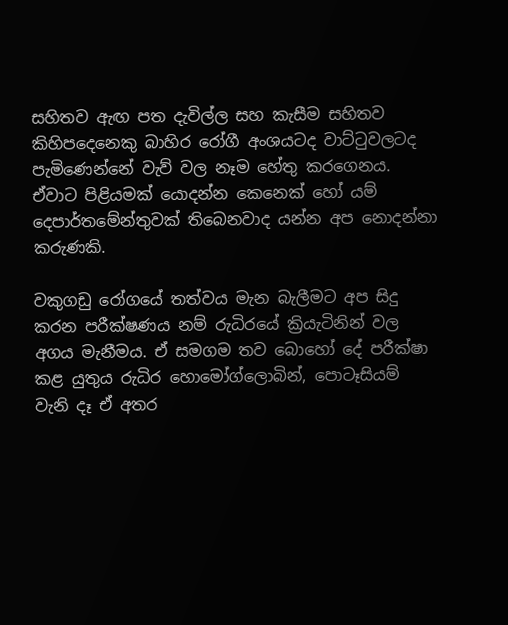සහිතව ඇඟ පත දැවිල්ල සහ කැසීම සහිතව කිහිපදෙනෙකු බාහිර රෝගී අංශයටද වාට්ටුවලටද පැමිණෙන්නේ වැව් වල නෑම හේතු කරගෙනය. ඒවාට පිළියමක් යොදන්න කෙනෙක් හෝ යම් දෙපාර්තමේන්තුවක් තිබෙනවාද යන්න අප නොදන්නා කරුණකි.

වකුගඩු රෝගයේ තත්වය මැන බැලීමට අප සිදු කරන පරීක්ෂණය නම් රුධිරයේ ක්‍රියැටිනින් වල අගය මැනීමය. ඒ සමගම තව බොහෝ දේ පරීක්ෂා කළ යුතුය රුධිර හොමෝග්ලොබින්, පොටෑසියම් වැනි දෑ ඒ අතර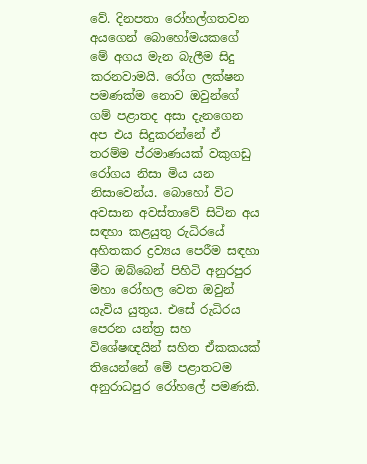වේ. දිනපතා රෝහල්ගතවන අයගෙන් බොහෝමයකගේ මේ අගය මැන බැලීම සිදු කරනවාමයි. රෝග ලක්ෂන පමණක්ම නොව ඔවුන්ගේ ගම් පළාතද අසා දැනගෙන අප එය සිදුකරන්නේ ඒ තරම්ම ප්රමාණයක් වකුගඩු රෝගය නිසා මිය යන නිසාවෙන්ය. බොහෝ විට අවසාන අවස්තාවේ සිටින අය සඳහා කළයුතු රුධිරයේ අහිතකර ද්‍රව්‍යය පෙරීම සඳහා මීට ඔබ්බෙන් පිහිටි අනුරපුර මහා රෝහල වෙත ඔවුන් යැවිය යුතුය. එසේ රුධිරය පෙරන යන්ත්‍ර සහ විශේෂඥයින් සහිත ඒකකයක් තියෙන්නේ මේ පළාතටම අනුරාධපුර රෝහලේ පමණකි.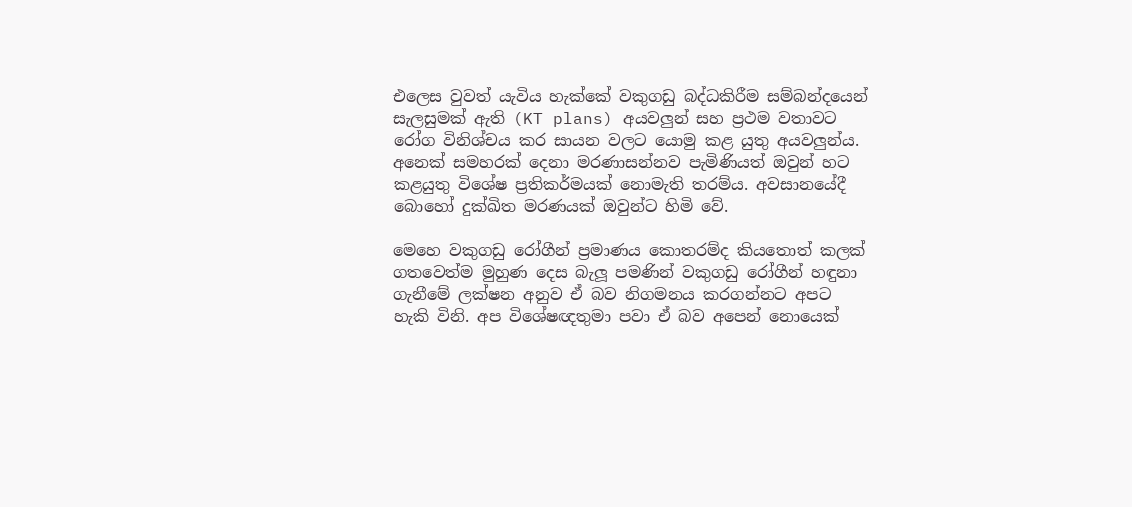එලෙස වුවත් යැවිය හැක්කේ වකුගඩු බද්ධකිරීම සම්බන්දයෙන් සැලසුමක් ඇති (KT plans) අයවලුන් සහ ප්‍රථම වතාවට රෝග විනිශ්චය කර සායන වලට යොමු කළ යුතු අයවලුන්ය. අනෙක් සමහරක් දෙනා මරණාසන්නව පැමිණියත් ඔවුන් හට කළයුතු විශේෂ ප්‍රතිකර්මයක් නොමැති තරම්ය. අවසානයේදී බොහෝ දුක්ඛිත මරණයක් ඔවුන්ට හිමි වේ.

මෙහෙ වකුගඩු රෝගීන් ප්‍රමාණය කොතරම්ද කියතොත් කලක් ගතවෙත්ම මුහුණ දෙස බැලූ පමණින් වකුගඩු රෝගීන් හඳුනා ගැනීමේ ලක්ෂන අනුව ඒ බව නිගමනය කරගන්නට අපට හැකි විනි. අප විශේෂඥතුමා පවා ඒ බව අපෙන් නොයෙක්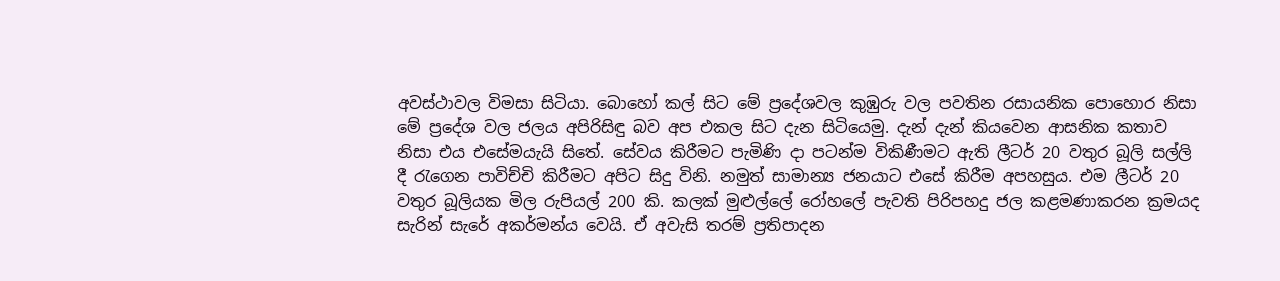අවස්ථාවල විමසා සිටියා. බොහෝ කල් සිට මේ ප්‍රදේශවල කුඹුරු වල පවතින රසායනික පොහොර නිසා මේ ප්‍රදේශ වල ජලය අපිරිසිඳු බව අප එකල සිට දැන සිටියෙමු. දැන් දැන් කියවෙන ආසනික කතාව නිසා එය එසේමයැයි සිතේ. සේවය කිරීමට පැමිණි දා පටන්ම විකිණීමට ඇති ලීටර් 20 වතුර බූලි සල්ලි දී රැගෙන පාවිච්චි කිරීමට අපිට සිදු විනි. නමුත් සාමාන්‍ය ජනයාට එසේ කිරීම අපහසුය. එම ලීටර් 20 වතුර බූලියක මිල රුපියල් 200 කි. කලක් මුළුල්ලේ රෝහලේ පැවති පිරිපහදු ජල කළමණාකරන ක්‍රමයද සැරින් සැරේ අකර්මන්ය වෙයි. ඒ අවැසි තරම් ප්‍රතිපාදන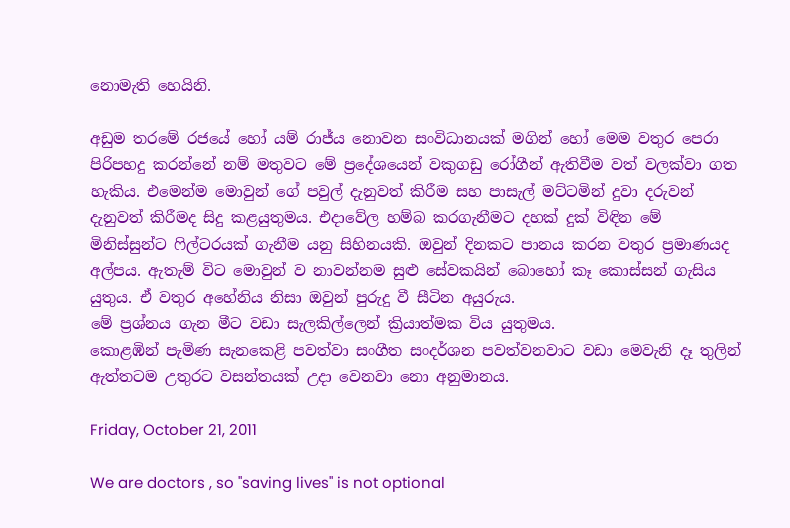නොමැති හෙයිනි.

අඩුම තරමේ රජයේ හෝ යම් රාජ්ය නොවන සංවිධානයක් මගින් හෝ මෙම වතුර පෙරා පිරිපහදු කරන්නේ නම් මතුවට මේ ප්‍රදේශයෙන් වකුගඩු රෝගීන් ඇතිවීම වත් වලක්වා ගත හැකිය. එමෙන්ම මොවුන් ගේ පවුල් දැනුවත් කිරීම සහ පාසැල් මට්ටමින් දුවා දරුවන් දැනුවත් කිරීමද සිදු කළයුතුමය. එදාවේල හම්බ කරගැනීමට දහක් දුක් විඳින මේ මිනිස්සුන්ට ෆිල්ටරයක් ගැනීම යනු සිහිනයකි. ඔවුන් දිනකට පානය කරන වතුර ප්‍රමාණයද අල්පය. ඇතැම් විට මොවුන් ව නාවන්නම සුළු සේවකයින් බොහෝ කෑ කොස්සන් ගැසිය යුතුය. ඒ වතුර අහේනිය නිසා ඔවුන් පුරුදු වී සීටින අයුරුය.
මේ ප්‍රශ්නය ගැන මීට වඩා සැලකිල්ලෙන් ක්‍රියාත්මක විය යුතුමය.
කොළඹින් පැමිණ සැනකෙළි පවත්වා සංගීත සංදර්ශන පවත්වනවාට වඩා මෙවැනි දෑ තුලින් ඇත්තටම උතුරට වසන්තයක් උදා වෙනවා නො අනුමානය.

Friday, October 21, 2011

We are doctors , so "saving lives" is not optional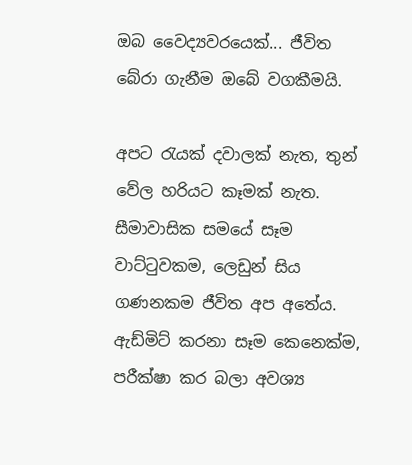ඔබ වෛද්‍යවරයෙක්... ජීවිත බේරා ගැනීම ඔබේ වගකීමයි.

අපට රැයක් දවාලක් නැත, තුන් වේල හරියට කෑමක් නැත. සීමාවාසික සමයේ සෑම වාට්ටුවකම, ලෙඩුන් සිය ගණනකම ජීවිත අප අතේය. ඇඩ්මිට් කරනා සෑම කෙනෙක්ම, පරීක්ෂා කර බලා අවශ්‍ය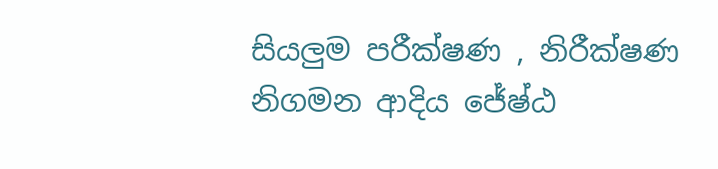සියලුම පරීක්ෂණ , නිරීක්ෂණ නිගමන ආදිය ජේෂ්ඨ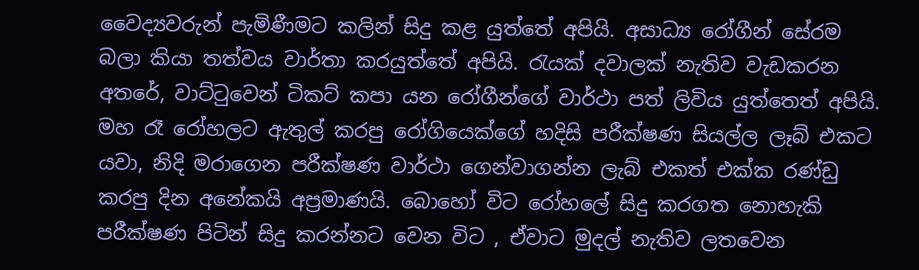වෛද්‍යවරුන් පැමිණීමට කලින් සිදු කළ යුත්තේ අපියි. අසාධ්‍ය රෝගීන් සේරම බලා කියා තත්වය වාර්තා කරයුත්තේ අපියි. රැයක් දවාලක් නැතිව වැඩකරන අතරේ, වාට්ටුවෙන් ටිකට් කපා යන රෝගීන්ගේ වාර්ථා පත් ලිවිය යුත්තෙත් අපියි. මහ රෑ රෝහලට ඇතුල් කරපු රෝගියෙක්ගේ හදිසි පරීක්ෂණ සියල්ල ලෑබ් එකට යවා, නිදි මරාගෙන පරීක්ෂණ වාර්ථා ගෙන්වාගන්න ලැබ් එකත් එක්ක රණ්ඩු කරපු දින අනේකයි අප්‍රමාණයි. බොහෝ විට රෝහලේ සිදු කරගත නොහැකි පරීක්ෂණ පිටින් සිදු කරන්නට වෙන විට , ඒවාට මුදල් නැතිව ලතවෙන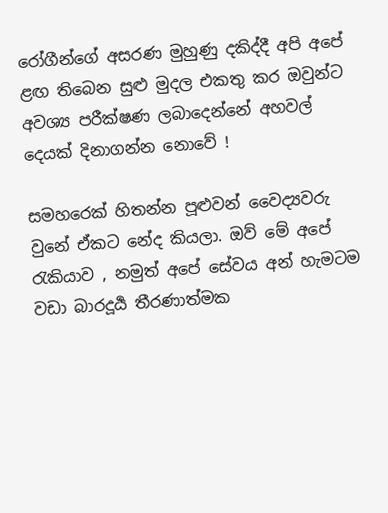රෝගීන්ගේ අසරණ මුහුණු දකිද්දී අපි අපේ ළඟ තිබෙන සුළු මුදල එකතු කර ඔවුන්ට අවශ්‍ය පරීක්ෂණ ලබාදෙන්නේ අහවල් දෙයක් දිනාගන්න නොවේ !

සමහරෙක් හිතන්න පූළුවන් වෛද්‍යවරු වුනේ ඒකට නේද කියලා. ඔව් මේ අපේ රැකියාව , නමුත් අපේ සේවය අන් හැමටම වඩා බාරදූර්‍ය තීරණාත්මක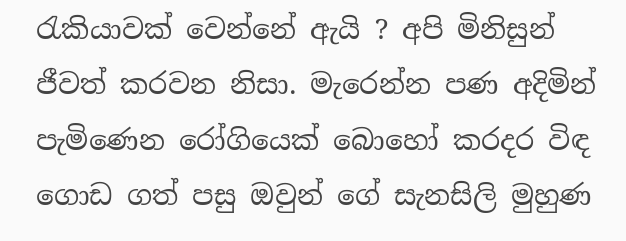රැකියාවක් වෙන්නේ ඇයි ? අපි මිනිසුන් ජීවත් කරවන නිසා. මැරෙන්න පණ අදිමින් පැමිණෙන රෝගියෙක් බොහෝ කරදර විඳ ගොඩ ගත් පසු ඔවුන් ගේ සැනසිලි මුහුණ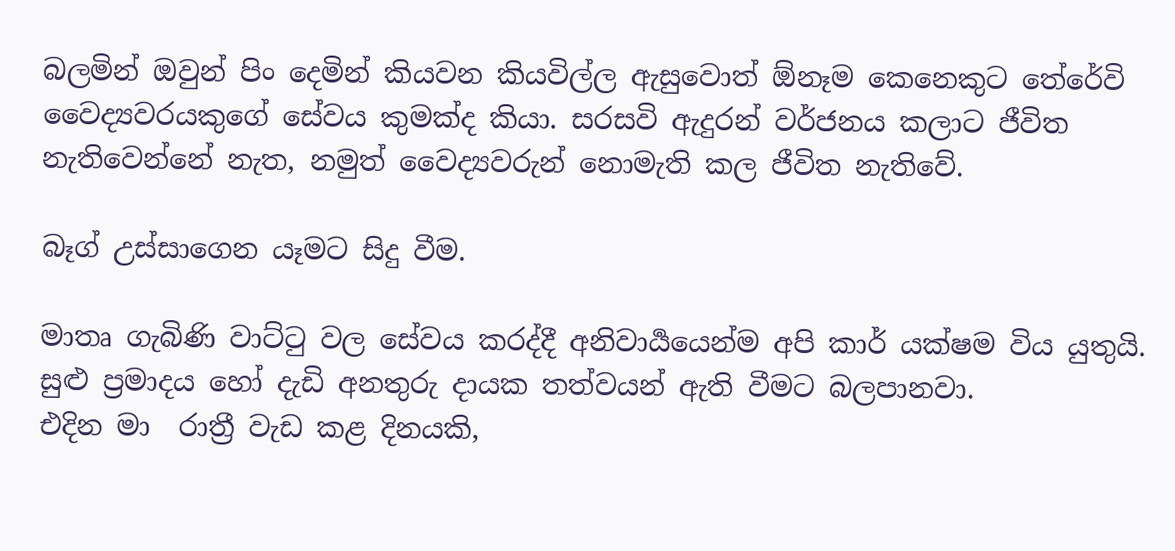බලමින් ඔවුන් පිං දෙමින් කියවන කියවිල්ල ඇසුවොත් ඕනෑම කෙනෙකුට තේරේවි වෛද්‍යවරයකුගේ සේවය කුමක්ද කියා. සරසවි ඇදුරන් වර්ජනය කලාට ජීවිත නැතිවෙන්නේ නැත, නමුත් වෛද්‍යවරුන් නොමැති කල ජීවිත නැතිවේ.

බෑග් උස්සාගෙන යෑමට සිදු වීම.

මාතෘ ගැබිණි වාට්ටු වල සේවය කරද්දී අනිවාර්‍යයෙන්ම අපි කාර් යක්ෂම විය යුතුයි. සුළු ප්‍රමාදය හෝ දැඩි අනතුරු දායක තත්වයන් ඇති වීමට බලපානවා.
එදින මා  රාත්‍රී වැඩ කළ දිනයකි,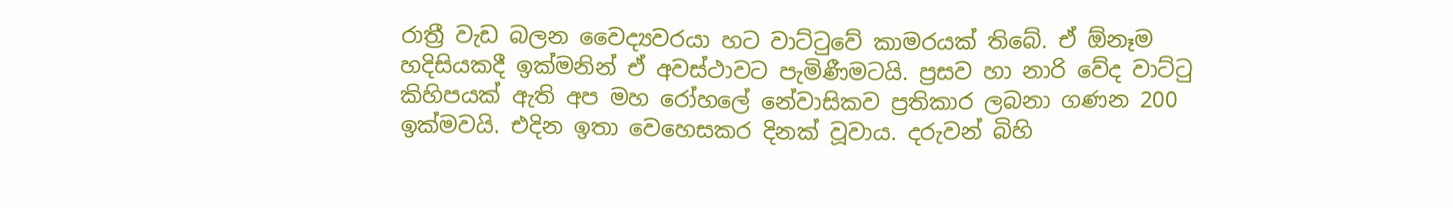රාත්‍රී වැඩ බලන වෛද්‍යවරයා හට වාට්ටුවේ කාමරයක් තිබේ. ඒ ඕනෑම හදිසියකදී ඉක්මනින් ඒ අවස්ථාවට පැමිණීමටයි. ප්‍රසව හා නාරි වේද වාට්ටු කිහිපයක් ඇති අප මහ රෝහලේ නේවාසිකව ප්‍රතිකාර ලබනා ගණන 200 ඉක්මවයි. එදින ඉතා වෙහෙසකර දිනක් වූවාය. දරුවන් බිහි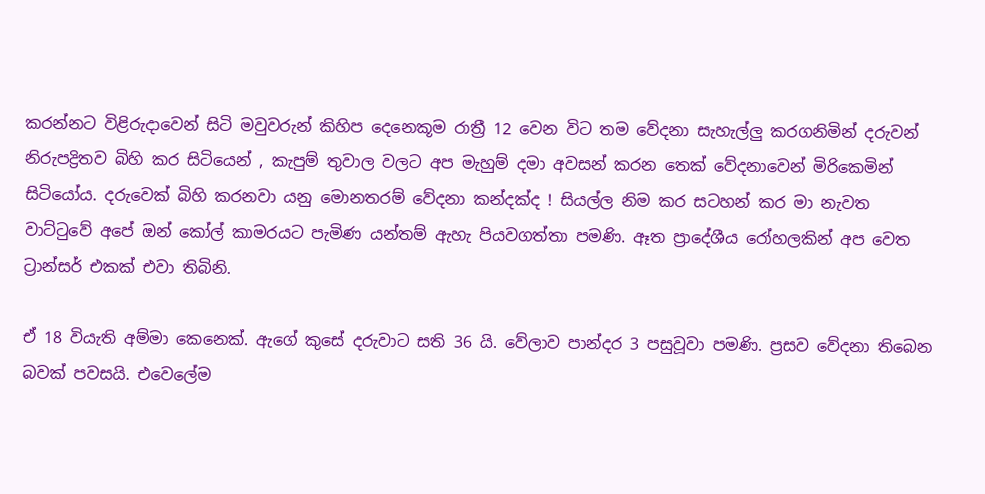කරන්නට විළිරුදාවෙන් සිටි මවුවරුන් කිහිප දෙනෙකූම රාත්‍රී 12 වෙන විට තම වේදනා සැහැල්ලු කරගනිමින් දරුවන් නිරුපද්‍රිතව බිහි කර සිටියෙන් , කැපුම් තුවාල වලට අප මැහුම් දමා අවසන් කරන තෙක් වේදනාවෙන් මිරිකෙමින් සිටියෝය. දරුවෙක් බිහි කරනවා යනු මොනතරම් වේදනා කන්දක්ද ! සියල්ල නිම කර සටහන් කර මා නැවත වාට්ටුවේ අපේ ඔන් කෝල් කාමරයට පැමිණ යන්තම් ඇහැ පියවගත්තා පමණි. ඈත ප්‍රාදේශීය රෝහලකින් අප වෙත ට්‍රාන්සර් එකක් එවා තිබිනි.

ඒ 18 වියැති අම්මා කෙනෙක්. ඇගේ කුසේ දරුවාට සති 36 යි. වේලාව පාන්දර 3 පසුවූවා පමණි. ප්‍රසව වේදනා තිබෙන බවක් පවසයි. එවෙලේම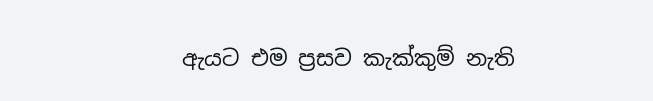ඇයට එම ප්‍රසව කැක්කුම් නැති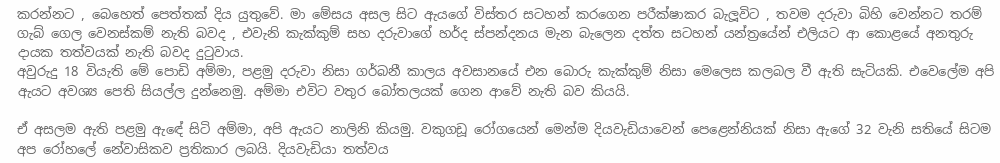කරන්නට , බෙහෙත් පෙත්තක් දිය යුතුවේ. මා මේසය අසල සිට ඇයගේ විස්තර සටහන් කරගෙන පරීක්ෂාකර බැලූවිට , තවම දරුවා බිහි වෙන්නට තරම් ගැබ් ගෙල වෙනස්කම් නැති බවද , එවැනි කැක්කුම් සහ දරුවාගේ හර්ද ස්පන්දනය මැන බැලෙන දත්ත සටහන් යන්ත්‍රයේන් එලියට ආ කොළයේ අනතුරු දායක තත්වයක් නැති බවද දුටුවාය.
අවුරුදු 18 වියැති මේ පොඩි අම්මා, පළමු දරුවා නිසා ගර්බනී කාලය අවසානයේ එන බොරු කැක්කුම් නිසා මෙලෙස කලබල වී ඇති සැටියකි. එවෙලේම අපි ඇයට අවශ්‍ය පෙති සියල්ල දුන්නෙමු. අම්මා එවිට වතුර බෝතලයක් ගෙන ආවේ නැති බව කියයි.

ඒ අසලම ඇති පළමු ඇඳේ සිටි අම්මා, අපි ඇයට නාලිනි කියමු. වකුගඩූ රෝගයෙන් මෙන්ම දියවැඩියාවෙන් පෙළෙන්නියක් නිසා ඇගේ 32 වැනි සතියේ සිටම අප රෝහලේ නේවාසිකව ප්‍රතිකාර ලබයි. දියවැඩියා තත්වය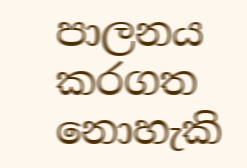පාලනය කරගත නොහැකි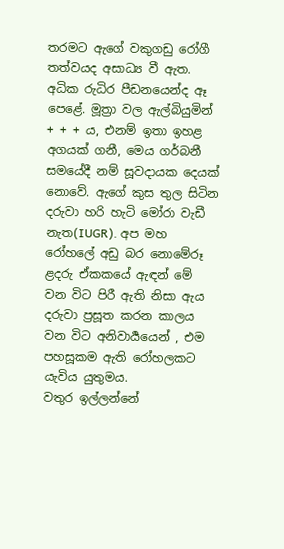තරමට ඇගේ වකුගඩු රෝගී තත්වයද අසාධ්‍ය වී ඇත. අධික රුධිර පීඩනයෙන්ද ඈ පෙළේ. මූත්‍රා වල ඇල්බියුමින් + + + ය, එනම් ඉතා ඉහළ අගයක් ගනී, මෙය ගර්බනී සමයේදී නම් සූවදායක දෙයක් නොවේ. ඇගේ කුස තුල සිටින දරුවා හරි හැටි මෝරා වැඩී නැත(IUGR). අප මහ රෝහලේ අඩු බර නොමේරූ ළදරු ඒකකයේ ඇඳන් මේ වන විට පිරී ඇති නිසා ඇය දරුවා ප්‍රසූත කරන කාලය වන විට අනිවාර්‍යයෙන් , එම පහසූකම ඇති රෝහලකට යැවිය යුතුමය.
වතුර ඉල්ලන්නේ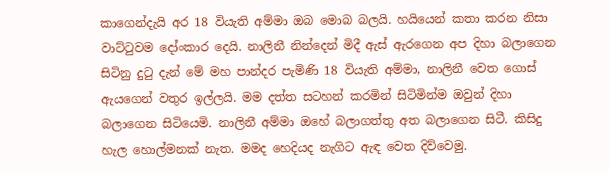කාගෙන්දැයි අර 18 වියැති අම්මා ඔබ මොබ බලයි. හයියෙන් කතා කරන නිසා වාට්ටුවම දෝංකාර දෙයි. නාලිනී නින්දෙන් මිදී ඇස් ඇරගෙන අප දිහා බලාගෙන සිටිනු දුටු දැන් මේ මහ පාන්දර පැමිණි 18 වියැති අම්මා, නාලිනී වෙත ගොස් ඇයගෙන් වතුර ඉල්ලයි. මම දත්ත සටහන් කරමින් සිටිමින්ම ඔවුන් දිහා බලාගෙන සිටියෙමි. නාලිනී අම්මා ඔහේ බලාගත්තු අත බලාගෙන සිටී. කිසිදු හැල හොල්මනක් නැත. මමද හෙදියද නැගිට ඇඳ වෙත දිව්වෙමු.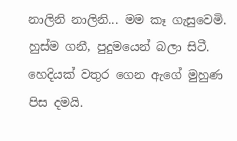නාලිනි නාලිනි... මම කෑ ගැසුවෙමි. හුස්ම ගනී, පුදුමයෙන් බලා සිටී. හෙදියක් වතුර ගෙන ඇගේ මුහුණ පිස දමයි.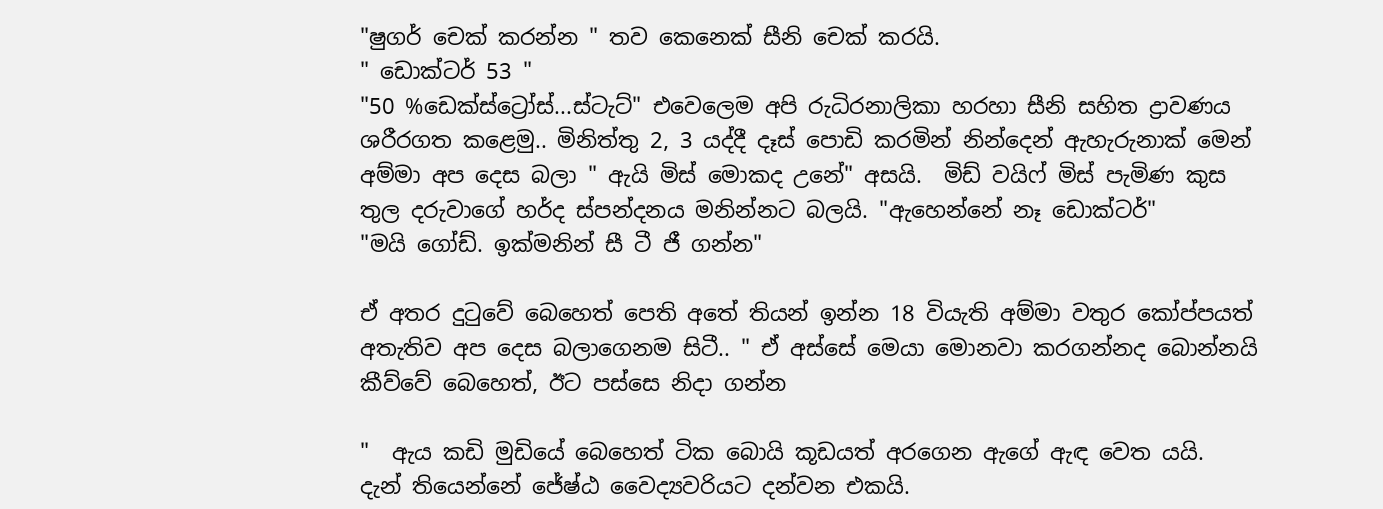"ෂුගර් චෙක් කරන්න " තව කෙනෙක් සීනි චෙක් කරයි.
" ඩොක්ටර් 53 "
"50 %ඩෙක්ස්ට්‍රෝස්...ස්ටැට්" එවෙලෙම අපි රුධිරනාලිකා හරහා සීනි සහිත ද්‍රාවණය ශරීරගත කළෙමු.. මිනිත්තු 2, 3 යද්දී දෑස් පොඩි කරමින් නින්දෙන් ඇහැරුනාක් මෙන් අම්මා අප දෙස බලා " ඇයි මිස් මොකද උනේ" අසයි.  මිඩ් වයිෆ් මිස් පැමිණ කුස තුල දරුවාගේ හර්ද ස්පන්දනය මනින්නට බලයි. "ඇහෙන්නේ නෑ ඩොක්ටර්"
"මයි ගෝඩ්. ඉක්මනින් සී ටී ජී ගන්න"

ඒ අතර දුටුවේ බෙහෙත් පෙති අතේ තියන් ඉන්න 18 වියැති අම්මා වතුර කෝප්පයත් අතැතිව අප දෙස බලාගෙනම සිටී.. " ඒ අස්සේ මෙයා මොනවා කරගන්නද බොන්නයි කීව්වේ බෙහෙත්, ඊට පස්සෙ නිදා ගන්න

"  ඇය කඩි මුඩියේ බෙහෙත් ටික බොයි කූඩයත් අරගෙන ඇගේ ඇඳ වෙත යයි.
දැන් තියෙන්නේ ජේෂ්ඨ වෛද්‍යවරියට දන්වන එකයි.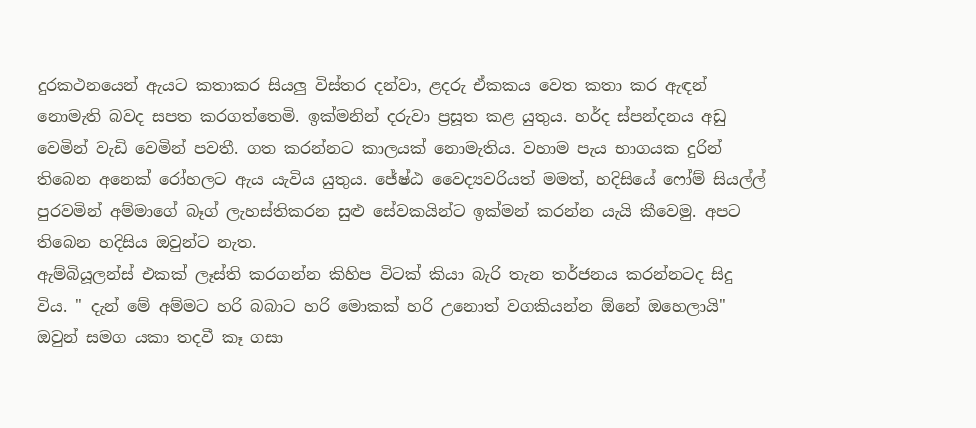දුරකථනයෙන් ඇයට කතාකර සියලු විස්තර දන්වා, ළදරු ඒකකය වෙත කතා කර ඇඳන් නොමැති බවද සපත කරගත්තෙමි. ඉක්මනින් දරුවා ප්‍රසූත කළ යුතුය. හර්ද ස්පන්දනය අඩු වෙමින් වැඩි වෙමින් පවතී. ගත කරන්නට කාලයක් නොමැතිය. වහාම පැය භාගයක දුරින් තිබෙන අනෙක් රෝහලට ඇය යැවිය යුතුය. ජේෂ්ඨ වෛද්‍යවරියත් මමත්, හදිසියේ ෆෝම් සියල්ල් පුරවමින් අම්මාගේ බෑග් ලැහස්තිකරන සුළු සේවකයින්ට ඉක්මන් කරන්න යැයි කීවෙමු. අපට තිබෙන හදිසිය ඔවුන්ට නැත.
ඇම්බියූලන්ස් එකක් ලෑස්ති කරගන්න කිහිප විටක් කියා බැරි තැන තර්ජනය කරන්නටද සිදු විය. " දැන් මේ අම්මට හරි බබාට හරි මොකක් හරි උනොත් වගකියන්න ඕනේ ඔහෙලායි" ඔවුන් සමග යකා තදවී කෑ ගසා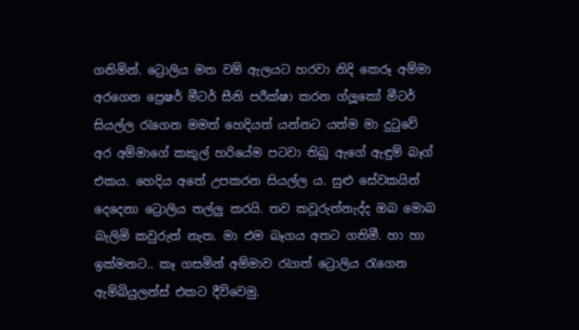ගනිමින්. ට්‍රොලිය මත වම් ඇලයට හරවා නිදි කෙරූ අම්මා අරගෙන ප්‍රෙෂර් මීටර් සීනි පරීක්ෂා කරන ග්ලූකෝ මීටර් සියල්ල රැගෙන මමත් හෙදියත් යන්නට යත්ම මා දුටුවේ අර අම්මාගේ කකුල් හරියේම පටවා තිබූ ඇගේ ඇඳුම් බෑග් එකය. හෙදිය අතේ උපකරන සියල්ල ය. සුළු සේවකයින් දෙදෙනා ට්‍රොලිය තල්ලු කරයි. තව කවූරුත්නැද්ද ඔබ මොබ බැලිමි කවුරුත් නැත. මා එම බෑගය අතට ගතිමී. හා හා ඉක්මනට.. කෑ ගසමින් අම්මාව රැගත් ට්‍රොලිය රැගෙන ඇම්බියුලන්ස් එකට දීව්වෙමු.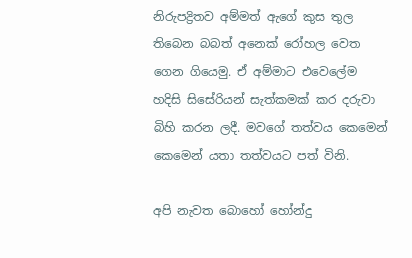නිරුපද්‍රිතව අම්මත් ඇගේ කුස තුල තිබෙන බබත් අනෙක් රෝහල වෙත ගෙන ගියෙමු. ඒ අම්මාට එවෙලේම හදිසි සිසේරියන් සැත්කමක් කර දරුවා බිහි කරන ලදී. මවගේ තත්වය කෙමෙන් කෙමෙන් යතා තත්වයට පත් විනි.

අපි නැවත බොහෝ හෝන්දු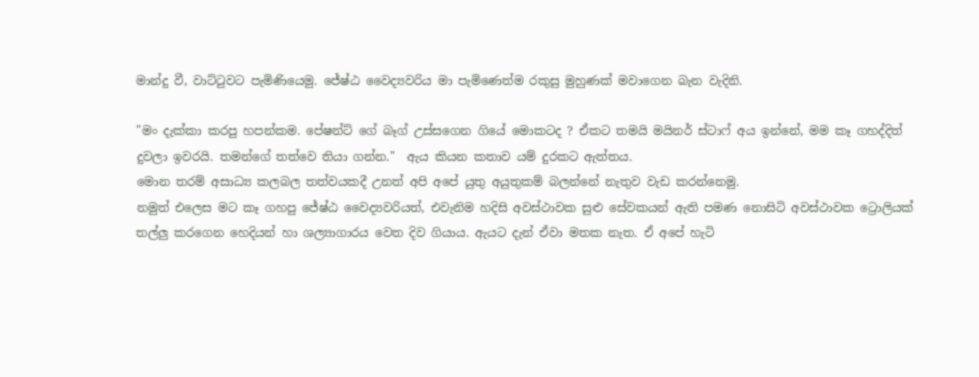මාන්දු වී, වාට්ටුවට පැමිණියෙමු. ජේෂ්ඨ වෛද්‍යවරිය මා පැමිණෙත්ම රකුසු මුහුණක් මවාගෙන බැන වැදිනි.

"මං දැක්කා කරපු හපන්කම. පේෂන්ට් ගේ බෑග් උස්සගෙන ගියේ මොකටද ? ඒකට තමයි මයිනර් ස්ටාෆ් අය ඉන්නේ, මම කෑ ගහද්දිත් දුවලා ඉවරයි. තමන්ගේ තත්වෙ තියා ගන්න."  ඇය කියන කතාව යම් දුරකට ඇත්තය.
මොන තරම් අසාධ්‍ය කලබල තත්වයකදී උනත් අපි අපේ යුතු අයුතුකම් බලන්නේ නැතුව වැඩ කරන්නෙමු.
නමුත් එලෙස මට කෑ ගහපු ජේෂ්ඨ වෛද්‍යවරියත්, එවැනිම හදිසි අවස්ථාවක සුළු සේවකයන් ඇති පමණ නොසිටි අවස්ථාවක ට්‍රොලියක් තල්ලු කරගෙන හෙදියන් හා ශල්‍යාගාරය වෙත දිව ගියාය. ඇයට දැන් ඒවා මතක නැත. ඒ අපේ හැටි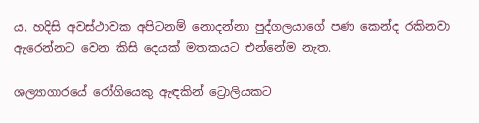ය. හදිසි අවස්ථාවක අපිටනම් නොදන්නා පුද්ගලයාගේ පණ කෙන්ද රකිනවා ඇරෙන්නට වෙන කිසි දෙයක් මතකයට එන්නේම නැත.

ශල්‍යාගාරයේ රෝගියෙකු ඇඳකින් ට්‍රොලියකට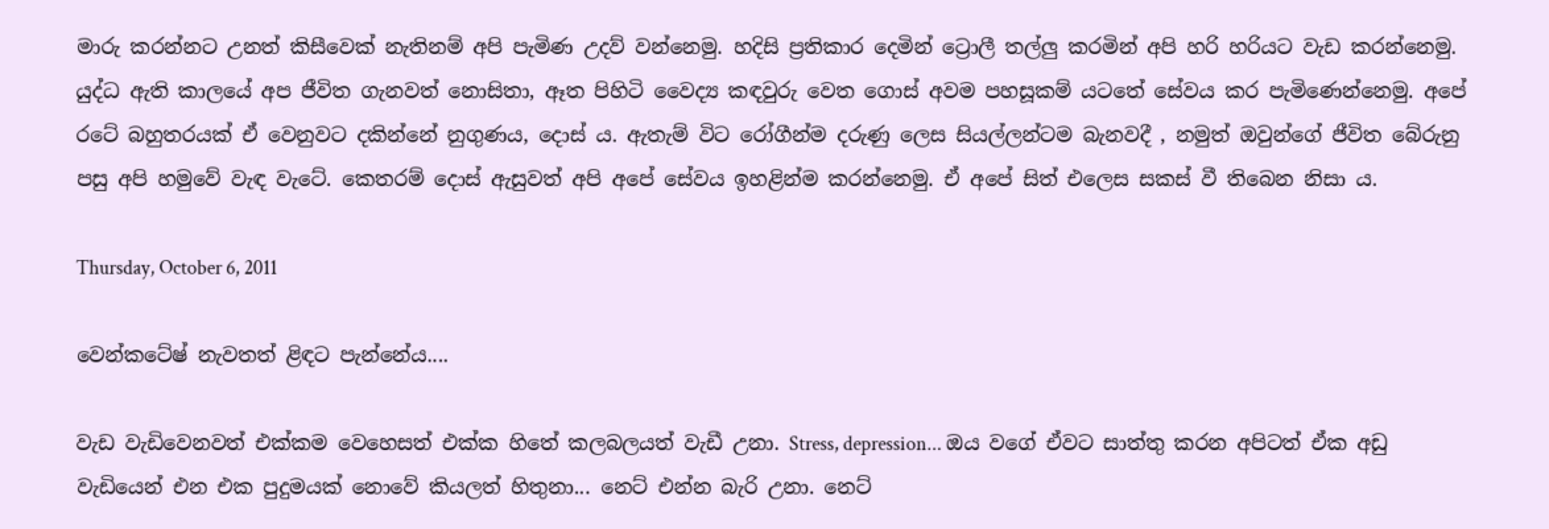මාරු කරන්නට උනත් කිසීවෙක් නැතිනම් අපි පැමිණ උදව් වන්නෙමු. හදිසි ප්‍රතිකාර දෙමින් ට්‍රොලී තල්ලු කරමින් අපි හරි හරියට වැඩ කරන්නෙමු. යුද්ධ ඇති කාලයේ අප ජීවිත ගැනවත් නොසිතා, ඈත පිහිටි වෛද්‍ය කඳවුරු වෙත ගොස් අවම පහසූකම් යටතේ සේවය කර පැමිණෙන්නෙමු. අපේ රටේ බහුතරයක් ඒ වෙනුවට දකින්නේ නුගුණය, දොස් ය. ඇතැම් විට රෝගීන්ම දරුණු ලෙස සියල්ලන්ටම බැනවදී , නමුත් ඔවුන්ගේ ජීවිත බේරුනු පසු අපි හමුවේ වැඳ වැටේ. කෙතරම් දොස් ඇසුවත් අපි අපේ සේවය ඉහළින්ම කරන්නෙමු. ඒ අපේ සිත් එලෙස සකස් වී තිබෙන නිසා ය.

Thursday, October 6, 2011

වෙන්කටේෂ් නැවතත් ළිඳට පැන්නේය....

වැඩ වැඩිවෙනවත් එක්කම වෙහෙසත් එක්ක හිතේ කලබලයත් වැඩී උනා. Stress, depression... ඔය වගේ ඒවට සාත්තු කරන අපිටත් ඒක අඩු වැඩියෙන් එන එක පුදුමයක් නොවේ කියලත් හිතුනා... නෙට් එන්න බැරි උනා. නෙට්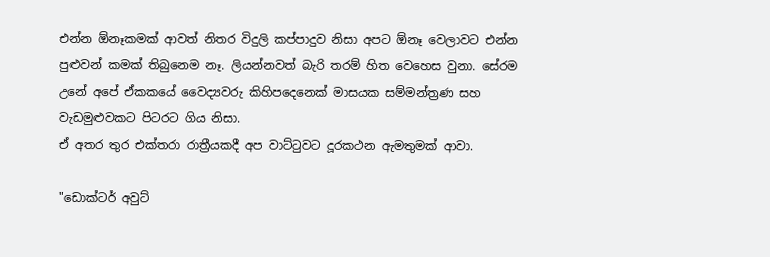එන්න ඕනෑකමක් ආවත් නිතර විදුලි කප්පාදුව නිසා අපට ඕනෑ වෙලාවට එන්න පුළුවන් කමක් තිබුනෙම නෑ. ලියන්නවත් බැරි තරම් හිත වෙහෙස වුනා. සේරම උනේ අපේ ඒකකයේ වෛද්‍යවරු කිහිපදෙනෙක් මාසයක සම්මන්ත්‍රණ සහ වැඩමුළුවකට පිටරට ගිය නිසා.
ඒ අතර තුර එක්තරා රාත්‍රීයකදී අප වාට්ටුවට දූරකථන ඇමතුමක් ආවා.

"ඩොක්ටර් අවුට්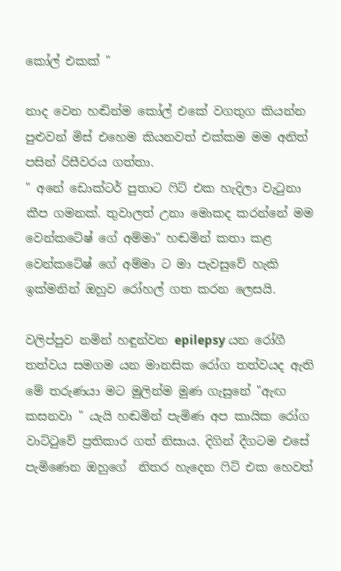කෝල් එකක් "

නාද වෙන හඬින්ම කෝල් එකේ වගතුග කියන්න පුළුවන් මිස් එහෙම කියනවත් එක්කම මම අනිත් පසින් රිසීවරය ගත්තා.
" අනේ ඩොක්ටර් පුතාට ෆිට් එක හැදිලා වැටුනා කීප ගමනක්. තුවාලත් උනා මොකද කරන්නේ මම වෙන්කටේෂ් ගේ අම්මා" හඬමින් කතා කළ වෙන්කටේෂ් ගේ අම්මා ට මා පැවසුවේ හැකි ඉක්මනින් ඔහුව රෝහල් ගත කරන ලෙසයි.

වලිප්පුව නමින් හඳුන්වන epilepsy යන රෝගී තත්වය සමගම යන මානසික රෝග තත්වයද ඇති මේ තරුණයා මට මුලින්ම මුණ ගැසුනේ "ඇඟ කසනවා " යැයි හඬමින් පැමිණ අප කායික රෝග වාට්ටුවේ ප්‍රතිකාර ගත් නිසාය. දිගින් දීගටම එසේ පැමිණෙන ඔහුගේ  නිතර හැදෙන ෆිට් එක හෙවත්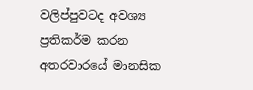වලිප්පුවටද අවශ්‍ය ප්‍රතිකර්ම කරන අතරවාරයේ මානසික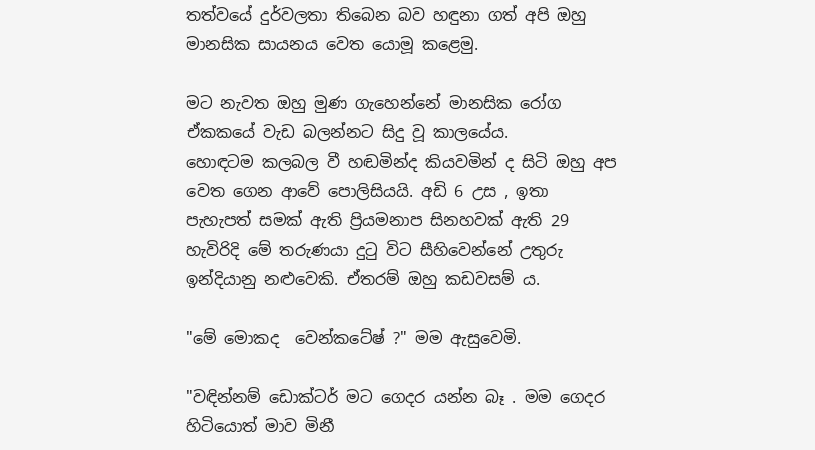තත්වයේ දුර්වලතා තිබෙන බව හඳුනා ගත් අපි ඔහු මානසික සායනය වෙත යොමූ කළෙමු.

මට නැවත ඔහු මුණ ගැහෙන්නේ මානසික රෝග ඒකකයේ වැඩ බලන්නට සිදු වූ කාලයේය.
හොඳටම කලබල වී හඬමින්ද කියවමින් ද සිටි ඔහු අප වෙත ගෙන ආවේ පොලිසියයි. අඩි 6 උස , ඉතා පැහැපත් සමක් ඇති ප්‍රියමනාප සිනහවක් ඇති 29 හැවිරිදි මේ තරුණයා දුටු විට සීහිවෙන්නේ උතුරු ඉන්දියානු නළුවෙකි. ඒතරම් ඔහු කඩවසම්‍ ය.

"මේ මොකද  වෙන්කටේෂ් ?" මම ඇසුවෙමි.

"වඳින්නම් ඩොක්ටර් මට ගෙදර යන්න බෑ . මම ගෙදර හිටියොත් මාව මිනී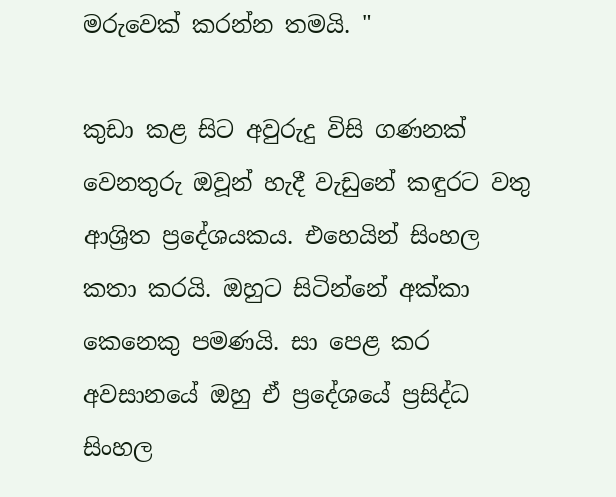මරුවෙක් කරන්න තමයි. "

කුඩා කළ සිට අවුරුදු විසි ගණනක් වෙනතුරු ඔවූන් හැදී වැඩුනේ කඳුරට වතු ආශ්‍රිත ප්‍රදේශයකය. එහෙයින් සිංහල කතා කරයි. ඔහුට සිටින්නේ අක්කා කෙනෙකු පමණයි. සා පෙළ කර අවසානයේ ඔහු ඒ ප්‍රදේශයේ ප්‍රසිද්ධ සිංහල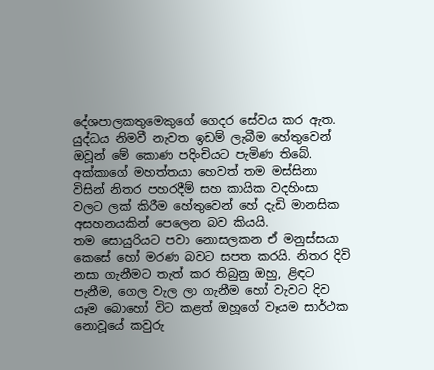දේශපාලකතුමෙකුගේ ගෙදර සේවය කර ඇත. යුද්ධය නිමවී නැවත ඉඩම් ලැබීම හේතුවෙන් ඔවූන් මේ කොණ පදිංචියට පැමිණ තිබේ. අක්කාගේ මහත්තයා හෙවත් තම මස්සිනා විසින් නිතර පහරදීම් සහ කායික වදහිංසා වලට ලක් කිරීම හේතුවෙන් හේ දැඩි මානසික අසහනයකින් පෙලෙන බව කියයි.
තම සොයුරියට පවා නොසලකන ඒ මනුස්සයා කෙසේ හෝ මරණ බවට සපත කරයි. නිතර දිවි නසා ගැනීමට තැත් කර තිබුනු ඔහු, ළිඳට පැනීම, ගෙල වැල ලා ගැනීම හෝ වැවට දිව යෑම බොහෝ විට කළත් ඔහූගේ වෑයම සාර්ථක නොවූයේ කවුරු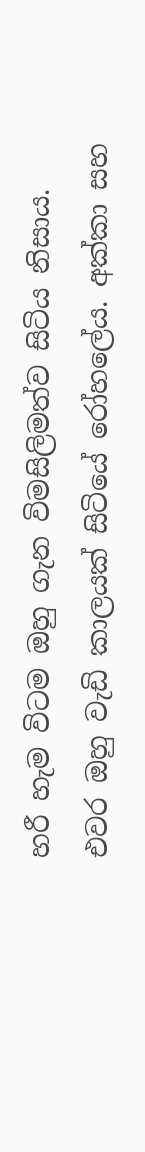හරී හැම විටම ඔහු ගැන විමසිලිමත්ව සිටිය නිසාය.
එවර ඔහු වැඩි කාලයක් සිටියේ රෝහලේය. අක්කා සහ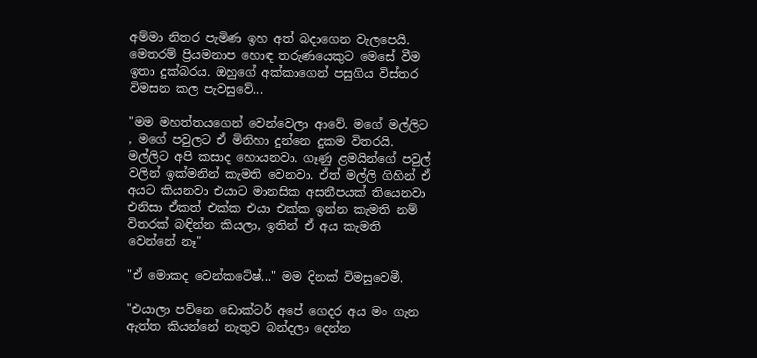අම්මා නිතර පැමිණ ඉහ අත් බදාගෙන වැලපෙයි. මෙතරම් ප්‍රියමනාප හොඳ තරුණයෙකුට මෙසේ වීම ඉතා දුක්බරය. ඔහුගේ අක්කාගෙන් පසුගිය විස්තර විමසන කල පැවසුවේ...

"මම මහත්තයගෙන් වෙන්වෙලා ආවේ. මගේ මල්ලිට , මගේ පවුලට ඒ මිනිහා දුන්නෙ දුකම විතරයි. මල්ලිට අපි කසාද හොයනවා. ගෑණු ළමයින්ගේ පවුල් වලින් ඉක්මනින් කැමති වෙනවා. ඒත් මල්ලි ගිහින් ඒ අයට කියනවා එයාට මානසික අසනීපයක් තියෙනවා එනිසා ඒකත් එක්ක එයා එක්ක ඉන්න කැමති නම් විතරක් බඳින්න කියලා, ඉතින් ඒ අය කැමති වෙන්නේ නෑ"

"ඒ මොකද වෙන්කටේෂ්..." මම දිනක් විමසුවෙමී.

"එයාලා පව්නෙ ඩොක්ටර් අපේ ගෙදර අය මං ගැන ඇත්ත කියන්නේ නැතුව බන්දලා දෙන්න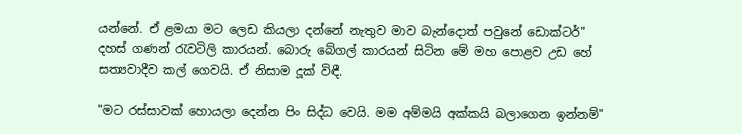යන්නේ. ඒ ළමයා මට ලෙඩ කියලා දන්නේ නැතුව මාව බැන්දොත් පවුනේ ඩොක්ටර්"
දහස් ගණන් රැවටිලි කාරයන්. බොරු බේගල් කාරයන් සිටින මේ මහ පොළව උඩ හේ සත්‍යවාදීව කල් ගෙවයි. ඒ නිසාම දූක් විඳී.

"මට රස්සාවක් හොයලා දෙන්න පිං සිද්ධ වෙයි. මම අම්මයි අක්කයි බලාගෙන ඉන්නම්"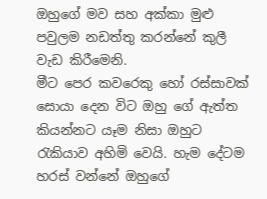ඔහුගේ මව සහ අක්කා මුළු පවුලම නඩත්තු කරන්නේ කුලී වැඩ කිරීමෙනි.
මීට පෙර කවරෙකු හෝ රස්සාවක් සොයා දෙන විට ඔහු ගේ ඇත්ත කියන්නට යෑම නිසා ඔහුට රැකියාව අහිමි වෙයි. හැම දේටම හරස් වන්නේ ඔහුගේ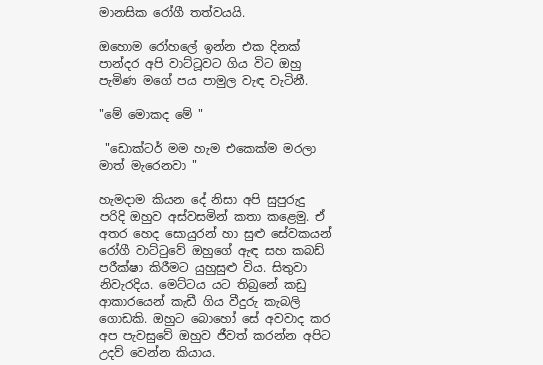මානසික රෝගී තත්වයයි.

ඔහොම රෝහලේ ඉන්න එක දිනක් පාන්දර අපි වාට්ටූවට ගිය විට ඔහු පැමිණ මගේ පය පාමුල වැඳ වැටිනී.

"මේ මොකද මේ "

 "ඩොක්ටර් මම හැම එකෙක්ම මරලා මාත් මැරෙනවා "

හැමදාම කියන දේ නිසා අපි සුපුරුදු පරිදි ඔහුව අස්වසමින් කතා කළෙමු. ඒ අතර හෙද සොයුරන් හා සුළු සේවකයන් රෝගී වාට්ටුවේ ඔහුගේ ඇඳ සහ කබඩ් පරීක්ෂා කිරීමට යුහුසුළු විය. සිතුවා නිවැරදිය. මෙට්ටය යට තිබුනේ කඩු ආකාරයෙන් කැඩී ගිය වීදුරු කැබලි ගොඩකි. ඔහුට බොහෝ සේ අවවාද කර අප පැවසුවේ ඔහුව ජීවත් කරන්න අපිට උදව් වෙන්න කියාය.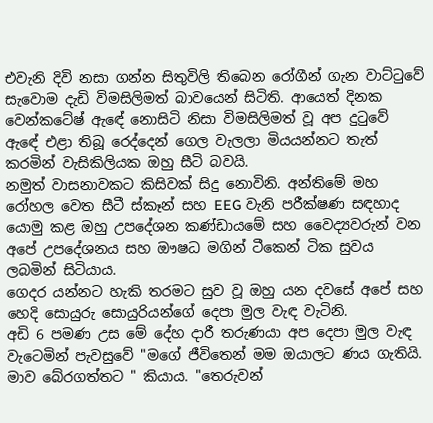එවැනි දිවි නසා ගන්න සිතුවිලි තිබෙන රෝගීන් ගැන වාට්ටුවේ සැවොම දැඩි විමසිලිමත් බාවයෙන් සිටිති. ආයෙත් දිනක වෙන්කටේෂ් ඇඳේ නොසිටි නිසා විමසිලිමත් වූ අප දුටුවේ ඇඳේ එළා තිබූ රෙද්දෙන් ගෙල වැලලා මියයන්නට තැත් කරමින් වැසිකිලියක ඔහු සීටි බවයි.
නමුත් වාසනාවකට කිසිවක් සිදු නොවිනි. අන්තිමේ මහ රෝහල වෙත සීටී ස්කෑන් සහ EEG වැනි පරීක්ෂණ සඳහාද යොමු කළ ඔහු උපදේශන කණ්ඩායමේ සහ වෛද්‍යවරුන් වන අපේ උපදේශනය සහ ඖෂධ මගින් ටීකෙන් ටික සුවය ලබමින් සිටියාය.
ගෙදර යන්නට හැකි තරමට සුව වූ ඔහු යන දවසේ අපේ සහ හෙදි සොයුරු සොයුරියන්ගේ දෙපා මුල වැඳ වැටිනි.
අඩි 6 පමණ උස මේ දේහ දාරී තරුණයා අප දෙපා මුල වැඳ වැටෙමින් පැවසුවේ "මගේ ජීවිතෙන් මම ඔයාලට ණය ගැතියි. මාව බේරගත්තට " කියාය. "තෙරුවන්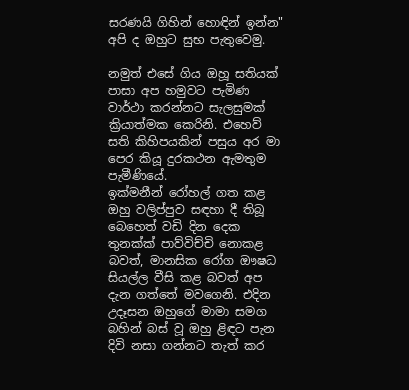සරණයි ගිහින් හොඳින් ඉන්න" අපි ද ඔහුට සුභ පැතුවෙමු.

නමුත් එසේ ගිය ඔහූ සතියක් පාසා අප හමුවට පැමිණ වාර්ථා කරන්නට සැලසුමක් ක්‍රියාත්මක කෙරිනි. එහෙව් සති කිහිපයකින් පසුය අර මා පෙර කියූ දුරකථන ඇමතුම පැමීණියේ.
ඉක්මනීන් රෝහල් ගත කළ ඔහු වලිප්පුව සඳහා දී තිබූ බෙහෙත් වඩි දින දෙක තුනක්ක් පාව්විච්චි නොකළ බවත්, මානසික රෝග ඖෂධ සියල්ල වීසි කළ බවත් අප දැන ගත්තේ මවගෙනි. එදින උදෑසන ඔහුගේ මාමා සමග බහින් බස් වූ ඔහු ළිඳට පැන දිවි නසා ගන්නට තැත් කර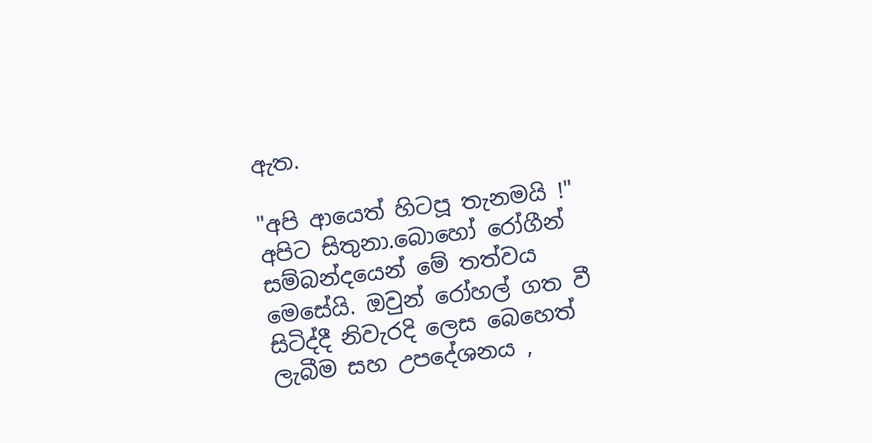ඇත.

"අපි ආයෙත් හිටපූ තැනමයි !" අපිට සිතුනා.බොහෝ රෝගීන් සම්බන්දයෙන් මේ තත්වය මෙසේයි. ඔවුන් රෝහල් ගත වී සිටිද්දී නිවැරදි ලෙස බෙහෙත් ලැබීම සහ උපදේශනය ,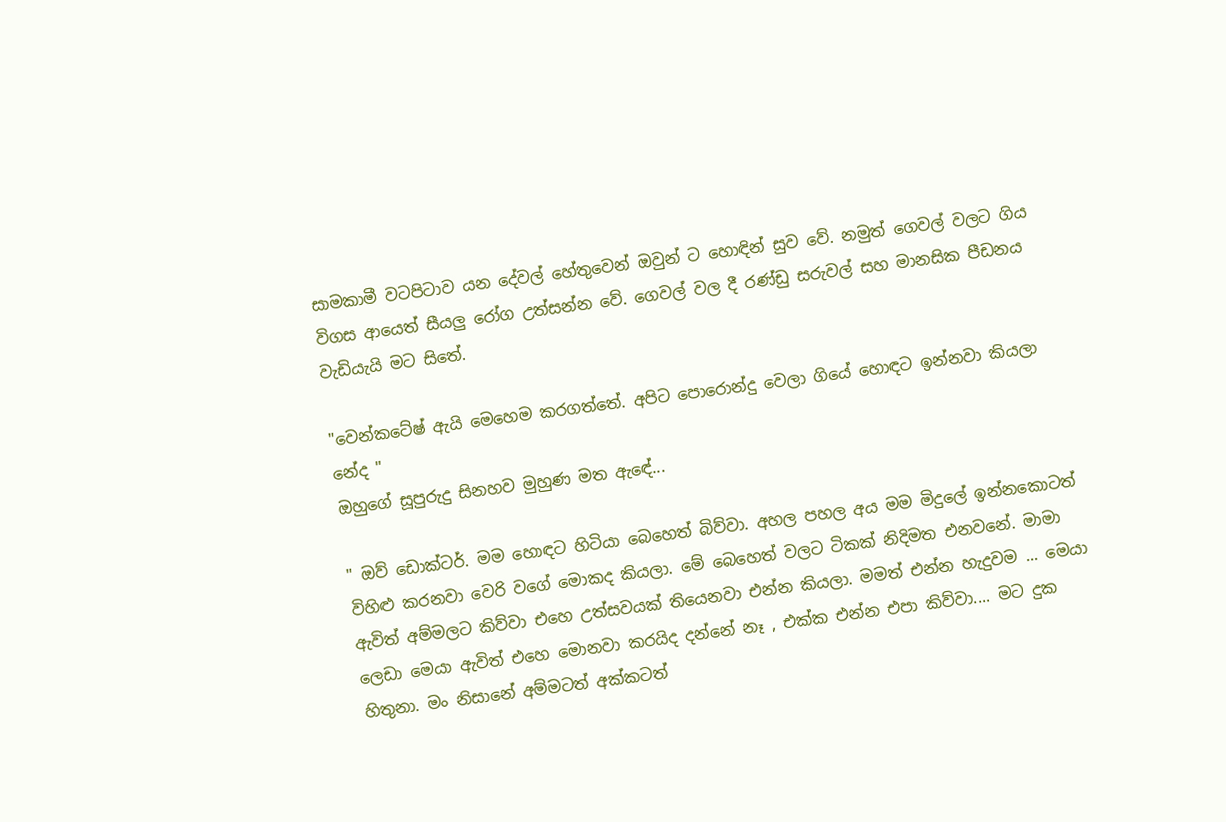සාමකාමී වටපිටාව යන දේවල් හේතුවෙන් ඔවුන් ට හොඳින් සුව වේ. නමුත් ගෙවල් වලට ගිය විගස ආයෙත් සීයලු රෝග උත්සන්න වේ. ගෙවල් වල දී රණ්ඩු සරුවල් සහ මානසික පීඩනය වැඩියැයි මට සිතේ.

"වෙන්කටේෂ් ඇයි මෙහෙම කරගත්තේ. අපිට පොරොන්දු වෙලා ගියේ හොඳට ඉන්නවා කියලා නේද "
ඔහුගේ සූපුරුදු සිනහව මුහුණ මත ඇඳේ...

" ඔව් ඩොක්ටර්. මම හොඳට හිටියා බෙහෙත් බිව්වා. අහල පහල අය මම මිදුලේ ඉන්නකොටත් විහිළු කරනවා වෙරි වගේ මොකද කියලා. මේ බෙහෙත් වලට ටිකක් නිදිමත එනවනේ. මාමා ඇවිත් අම්මලට කිව්වා එහෙ උත්සවයක් තියෙනවා එන්න කියලා. මමත් එන්න හැදුවම ... මෙයා ලෙඩා මෙයා ඇවිත් එහෙ මොනවා කරයිද දන්නේ නෑ , එක්ක එන්න එපා කිව්වා.... මට දුක හිතුනා. මං නිසානේ අම්මටත් අක්කටත්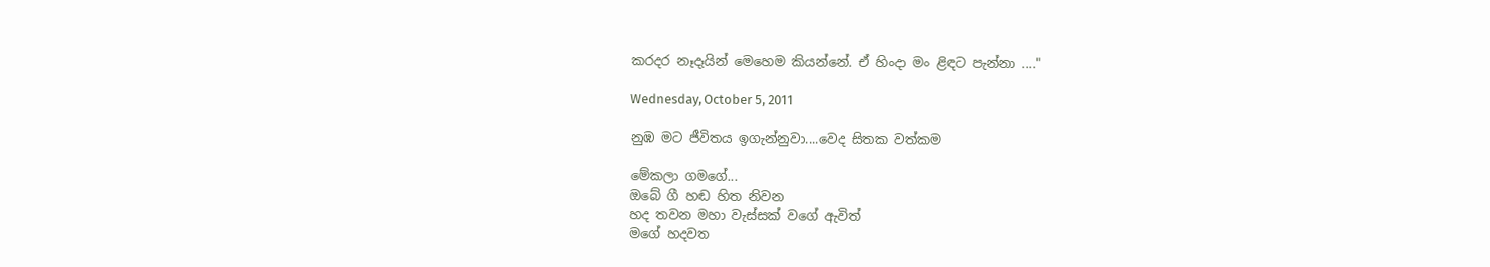කරදර නෑදෑයින් මෙහෙම කියන්නේ. ඒ හිංදා මං ළිඳට පැන්නා ...."

Wednesday, October 5, 2011

නුඹ මට ජීවිතය ඉගැන්නුවා....වෙද සිතක වත්කම

මේකලා ගමගේ...
ඔබේ ගී හඬ හිත නිවන
හද තවන මහා වැස්සක් වගේ ඇවිත්
මගේ හදවත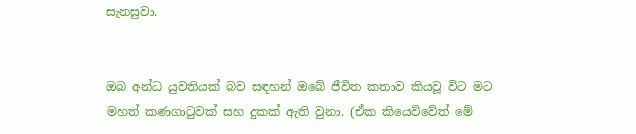සැනසුවා.


ඔබ අන්ධ යුවතියක් බව සඳහන් ඔබේ ජීවිත කතාව කියවූ විට මට මහත් කණගාටුවක් සහ දුකක් ඇති වුනා. (ඒක කියෙව්වේත් මේ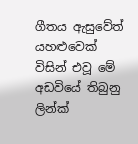ගීතය ඇසුවේත් යහළුවෙක් විසින් එවූ මේ අඩවියේ තිබුනු ලින්ක්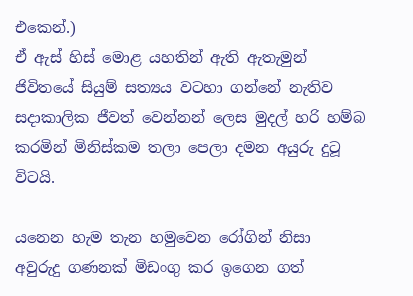එකෙන්.)
ඒ ඇස් හිස් මොළ යහතින් ඇති ඇතැමුන් ජිවිතයේ සියුම් සත්‍යය වටහා ගන්නේ නැතිව සදාකාලික ජීවත් වෙන්නන් ලෙස මුදල් හරි හම්බ කරමින් මිනිස්කම තලා පෙලා දමන අයුරු දුටූ විටයි.

යනෙන හැම තැන හමුවෙන රෝගින් නිසා
අවුරුදු ගණනක් මිඩංගු කර ඉගෙන ගත්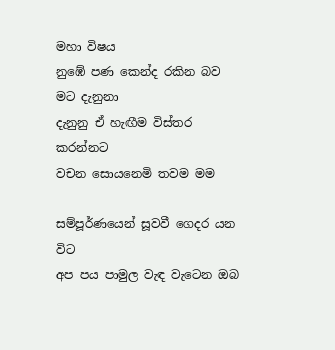මහා විෂය
නුඹේ පණ කෙන්ද රකින බව මට දැනුනා
දැනුනු ඒ හැඟීම විස්තර කරන්නට
වචන සොයනෙමි තවම මම

සම්පූර්ණයෙන් සූවවී ගෙදර යන විට
අප පය පාමුල වැඳ වැටෙන ඔබ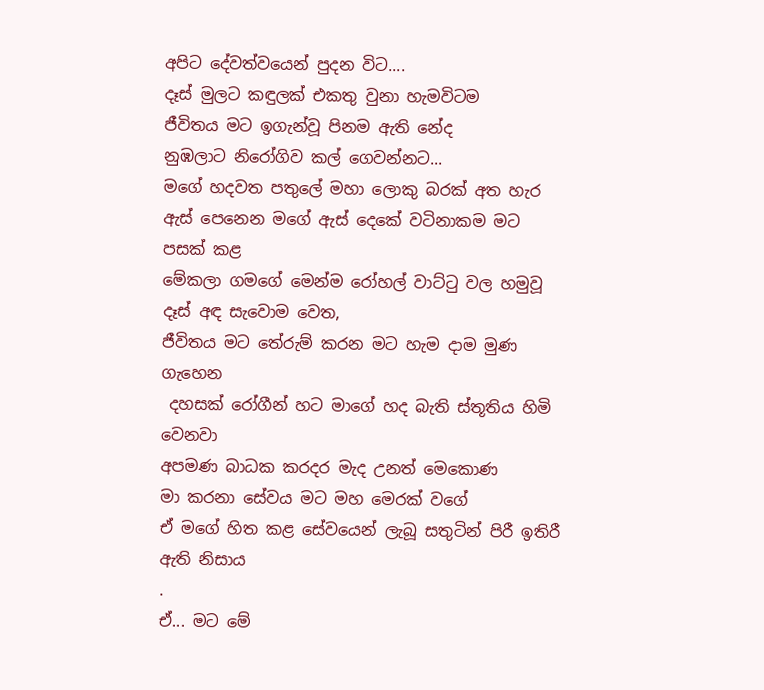අපිට දේවත්වයෙන් පුදන විට....
දෑස් මුලට කඳුලක් එකතු වුනා හැමවිටම
ජීවිතය මට ඉගැන්වූ පිනම ඇති නේද
නුඹලාට නිරෝගිව කල් ගෙවන්නට...
මගේ හදවත පතුලේ මහා ලොකු බරක් අත හැර
ඇස් පෙනෙන මගේ ඇස් දෙකේ වටිනාකම මට පසක් කළ
මේකලා ගමගේ මෙන්ම රෝහල් වාට්ටු වල හමුවූ දෑස් අඳ සැවොම වෙත,
ජීවිතය මට තේරුම් කරන මට හැම දාම මුණ ගැහෙන
 දහසක් රෝගීන් හට මාගේ හද බැති ස්තූතිය හිමි වෙනවා
අපමණ බාධක කරදර මැද උනත් මෙකොණ
මා කරනා සේවය මට මහ මෙරක් වගේ
ඒ මගේ හිත කළ සේවයෙන් ලැබූ සතුටින් පිරී ඉතිරී ඇති නිසාය
.
ඒ... මට මේ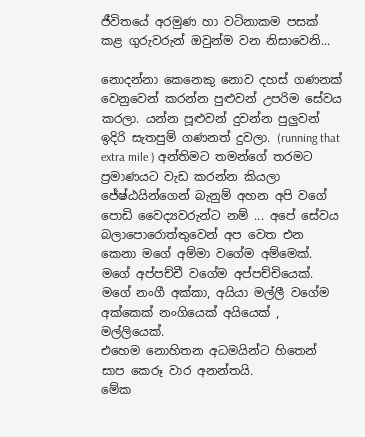ජීවිතයේ අරමුණ හා වටිනාකම පසක් කළ ගුරුවරුන් ඔවුන්ම වන නිසාවෙනි...

නොදන්නා කෙනෙකු නොව දහස් ගණනක් වෙනුවෙන් කරන්න පුළුවන් උපරිම සේවය කරලා. යන්න පූළුවන් දුවන්න පුලුවන් ඉදිරි සැතපුම් ගණනත් දුවලා. (running that extra mile ) අන්තිමට තමන්ගේ තරමට ප්‍රමාණයට වැඩ කරන්න කියලා ජේෂ්ඨයින්ගෙන් බැනුම් අහන අපි වගේ පොඩි වෛද්‍යවරුන්ට නම් ... අපේ සේවය බලාපොරොත්තුවෙන් අප වෙත එන කෙනා මගේ අම්මා වගේම අම්මෙක්. මගේ අප්පච්චී වගේම අප්පච්චියෙක්. මගේ නංගී අක්කා, අයියා මල්ලී වගේම අක්කෙක් නංගියෙක් අයියෙක් , මල්ලියෙක්.
එහෙම නොහිතන අධමයින්ට හිතෙන් සාප කෙරූ වාර අනන්තයි.
මේක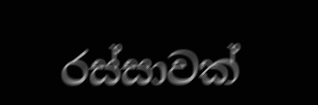රස්සාවක්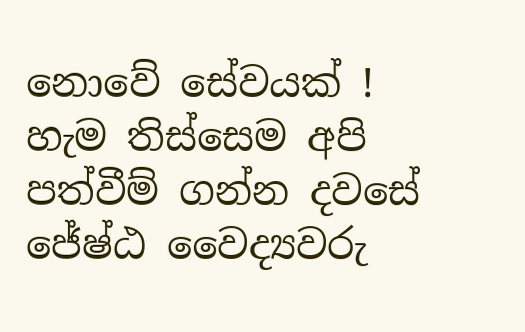නොවේ සේවයක් ! හැම තිස්සෙම අපි පත්වීම් ගන්න දවසේ ජේෂ්ඨ වෛද්‍යවරු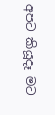අපට කියූදෑ මට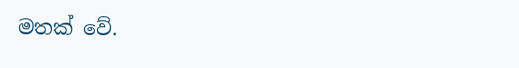මතක් වේ.